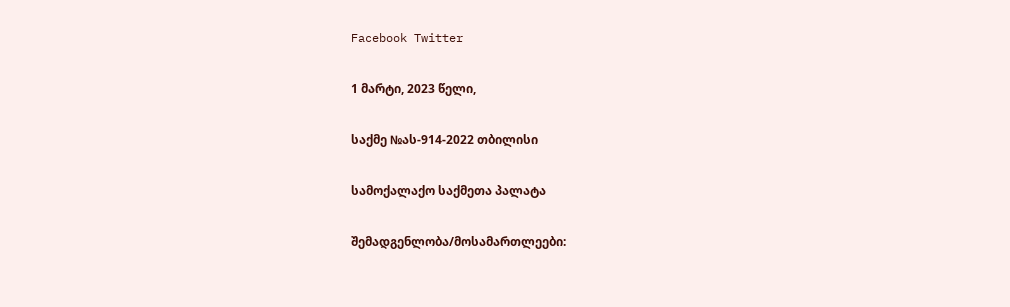Facebook Twitter

1 მარტი, 2023 წელი,

საქმე №ას-914-2022 თბილისი

სამოქალაქო საქმეთა პალატა

შემადგენლობა/მოსამართლეები: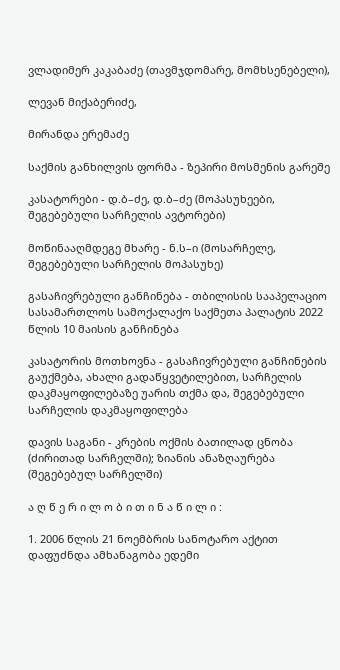ვლადიმერ კაკაბაძე (თავმჯდომარე, მომხსენებელი),

ლევან მიქაბერიძე,

მირანდა ერემაძე

საქმის განხილვის ფორმა - ზეპირი მოსმენის გარეშე

კასატორები - დ.ბ–ძე, დ.ბ–ძე (მოპასუხეები, შეგებებული სარჩელის ავტორები)

მოწინააღმდეგე მხარე - ნ.ს–ი (მოსარჩელე, შეგებებული სარჩელის მოპასუხე)

გასაჩივრებული განჩინება - თბილისის სააპელაციო სასამართლოს სამოქალაქო საქმეთა პალატის 2022 წლის 10 მაისის განჩინება

კასატორის მოთხოვნა - გასაჩივრებული განჩინების გაუქმება, ახალი გადაწყვეტილებით, სარჩელის დაკმაყოფილებაზე უარის თქმა და, შეგებებული სარჩელის დაკმაყოფილება

დავის საგანი - კრების ოქმის ბათილად ცნობა (ძირითად სარჩელში); ზიანის ანაზღაურება (შეგებებულ სარჩელში)

ა ღ წ ე რ ი ლ ო ბ ი თ ი ნ ა წ ი ლ ი :

1. 2006 წლის 21 ნოემბრის სანოტარო აქტით დაფუძნდა ამხანაგობა ედემი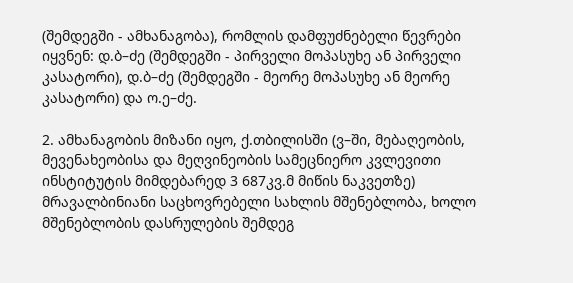(შემდეგში - ამხანაგობა), რომლის დამფუძნებელი წევრები იყვნენ: დ.ბ–ძე (შემდეგში - პირველი მოპასუხე ან პირველი კასატორი), დ.ბ–ძე (შემდეგში - მეორე მოპასუხე ან მეორე კასატორი) და ო.ე–ძე.

2. ამხანაგობის მიზანი იყო, ქ.თბილისში (ვ–ში, მებაღეობის, მევენახეობისა და მეღვინეობის სამეცნიერო კვლევითი ინსტიტუტის მიმდებარედ 3 687კვ.მ მიწის ნაკვეთზე) მრავალბინიანი საცხოვრებელი სახლის მშენებლობა, ხოლო მშენებლობის დასრულების შემდეგ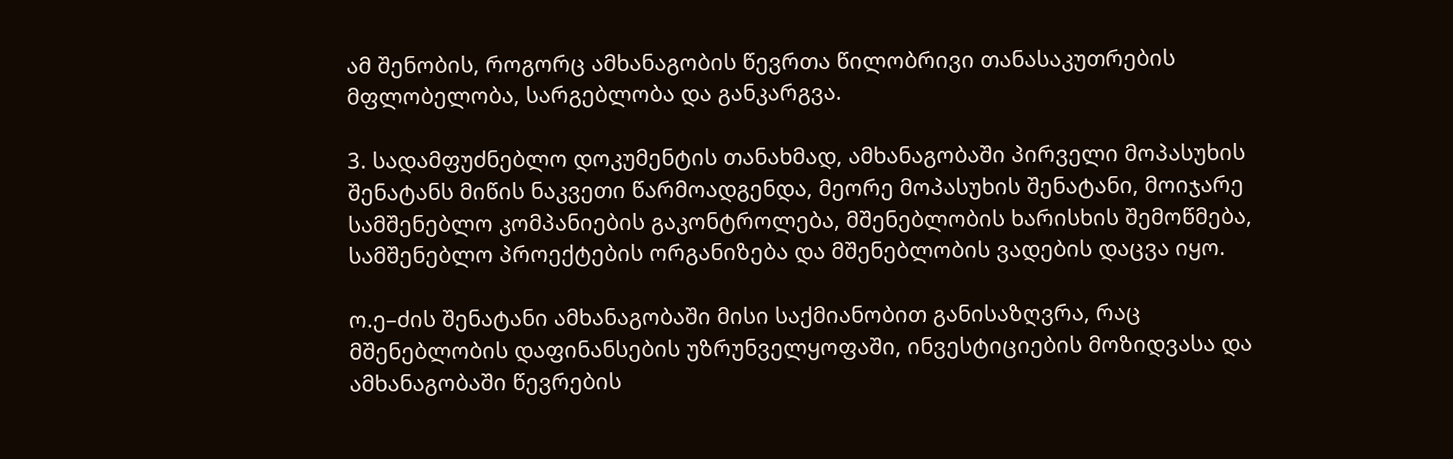ამ შენობის, როგორც ამხანაგობის წევრთა წილობრივი თანასაკუთრების მფლობელობა, სარგებლობა და განკარგვა.

3. სადამფუძნებლო დოკუმენტის თანახმად, ამხანაგობაში პირველი მოპასუხის შენატანს მიწის ნაკვეთი წარმოადგენდა, მეორე მოპასუხის შენატანი, მოიჯარე სამშენებლო კომპანიების გაკონტროლება, მშენებლობის ხარისხის შემოწმება, სამშენებლო პროექტების ორგანიზება და მშენებლობის ვადების დაცვა იყო.

ო.ე–ძის შენატანი ამხანაგობაში მისი საქმიანობით განისაზღვრა, რაც მშენებლობის დაფინანსების უზრუნველყოფაში, ინვესტიციების მოზიდვასა და ამხანაგობაში წევრების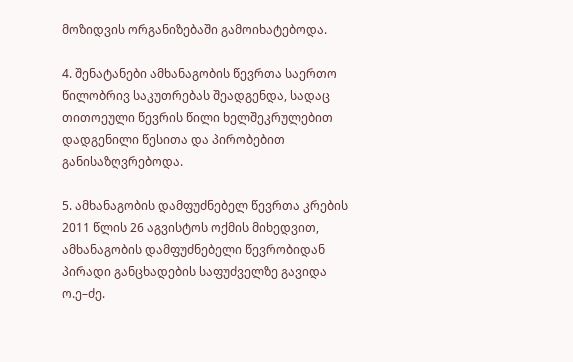მოზიდვის ორგანიზებაში გამოიხატებოდა.

4. შენატანები ამხანაგობის წევრთა საერთო წილობრივ საკუთრებას შეადგენდა, სადაც თითოეული წევრის წილი ხელშეკრულებით დადგენილი წესითა და პირობებით განისაზღვრებოდა.

5. ამხანაგობის დამფუძნებელ წევრთა კრების 2011 წლის 26 აგვისტოს ოქმის მიხედვით, ამხანაგობის დამფუძნებელი წევრობიდან პირადი განცხადების საფუძველზე გავიდა ო.ე–ძე.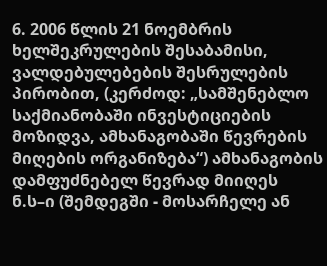6. 2006 წლის 21 ნოემბრის ხელშეკრულების შესაბამისი, ვალდებულებების შესრულების პირობით, (კერძოდ: „სამშენებლო საქმიანობაში ინვესტიციების მოზიდვა, ამხანაგობაში წევრების მიღების ორგანიზება“) ამხანაგობის დამფუძნებელ წევრად მიიღეს ნ.ს–ი (შემდეგში - მოსარჩელე ან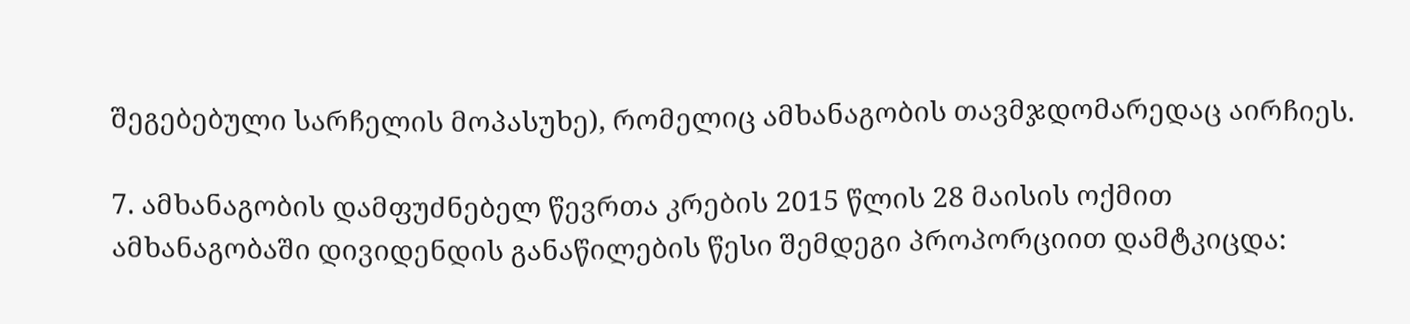შეგებებული სარჩელის მოპასუხე), რომელიც ამხანაგობის თავმჯდომარედაც აირჩიეს.

7. ამხანაგობის დამფუძნებელ წევრთა კრების 2015 წლის 28 მაისის ოქმით ამხანაგობაში დივიდენდის განაწილების წესი შემდეგი პროპორციით დამტკიცდა: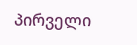პირველი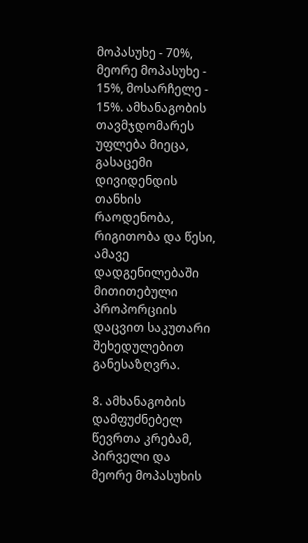მოპასუხე - 70%, მეორე მოპასუხე - 15%, მოსარჩელე - 15%. ამხანაგობის თავმჯდომარეს უფლება მიეცა, გასაცემი დივიდენდის თანხის რაოდენობა, რიგითობა და წესი, ამავე დადგენილებაში მითითებული პროპორციის დაცვით საკუთარი შეხედულებით განესაზღვრა.

8. ამხანაგობის დამფუძნებელ წევრთა კრებამ, პირველი და მეორე მოპასუხის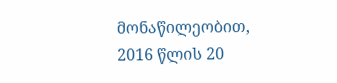მონაწილეობით, 2016 წლის 20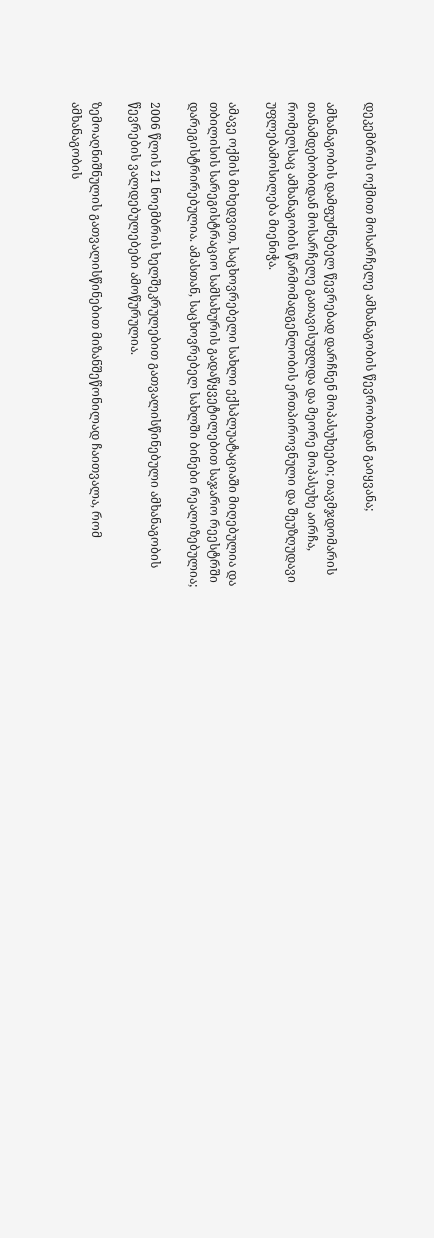დეკემბრის ოქმით მოსარჩელე ამხანაგობის წევრობიდან გაიყვანა;

ამხანაგობის დამფუძნებელ წევრებად დარჩნენ მოპასუხეები; თავმჯდომარის თანამდებობიდან მოსარჩელე გათავისუფლდა და მეორე მოპასუხე აირჩა, რომელსაც ამხანაგობის წარმომადგენლობის ერთპიროვნული და შეუზღუდავი უფლებამოსილება მიენიჭა.

ამავე ოქმის მიხედვით, საცხოვრებელი სახლი ექსპლუატაციაში მიღებულია და თბილისის სარეგისტრაციო სამსახურის გადაწყვეტილებით საჯარო რეესტრში დარეგისტრირებულია. ამასთან, საცხოვრებელ სახლში ბინები რეალიზებულია;

2006 წლის 21 ნოემბრის ხელშეკრულებით გათვალისწინებული ამხანაგობის წევრების ვალდებულებები ამოწურულია.

ზემოაღნიშნულის გათვალისწინებით მიზანშეწონილად ჩაითვალა, რომ ამხანაგობის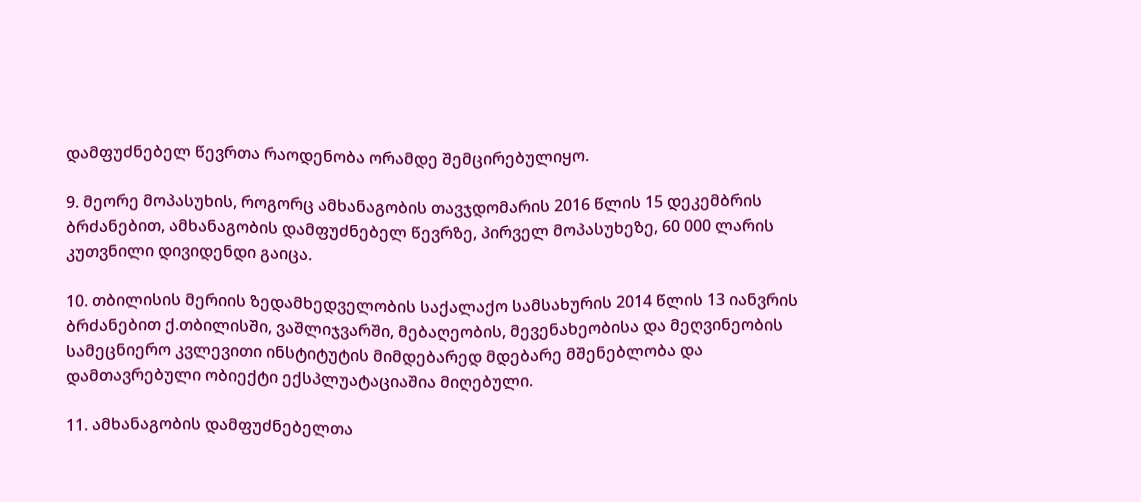დამფუძნებელ წევრთა რაოდენობა ორამდე შემცირებულიყო.

9. მეორე მოპასუხის, როგორც ამხანაგობის თავჯდომარის 2016 წლის 15 დეკემბრის ბრძანებით, ამხანაგობის დამფუძნებელ წევრზე, პირველ მოპასუხეზე, 60 000 ლარის კუთვნილი დივიდენდი გაიცა.

10. თბილისის მერიის ზედამხედველობის საქალაქო სამსახურის 2014 წლის 13 იანვრის ბრძანებით ქ.თბილისში, ვაშლიჯვარში, მებაღეობის, მევენახეობისა და მეღვინეობის სამეცნიერო კვლევითი ინსტიტუტის მიმდებარედ მდებარე მშენებლობა და დამთავრებული ობიექტი ექსპლუატაციაშია მიღებული.

11. ამხანაგობის დამფუძნებელთა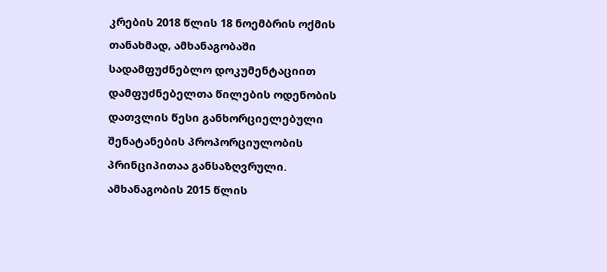კრების 2018 წლის 18 ნოემბრის ოქმის თანახმად, ამხანაგობაში სადამფუძნებლო დოკუმენტაციით დამფუძნებელთა წილების ოდენობის დათვლის წესი განხორციელებული შენატანების პროპორციულობის პრინციპითაა განსაზღვრული. ამხანაგობის 2015 წლის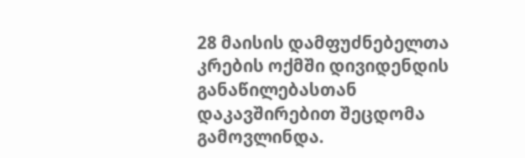28 მაისის დამფუძნებელთა კრების ოქმში დივიდენდის განაწილებასთან დაკავშირებით შეცდომა გამოვლინდა.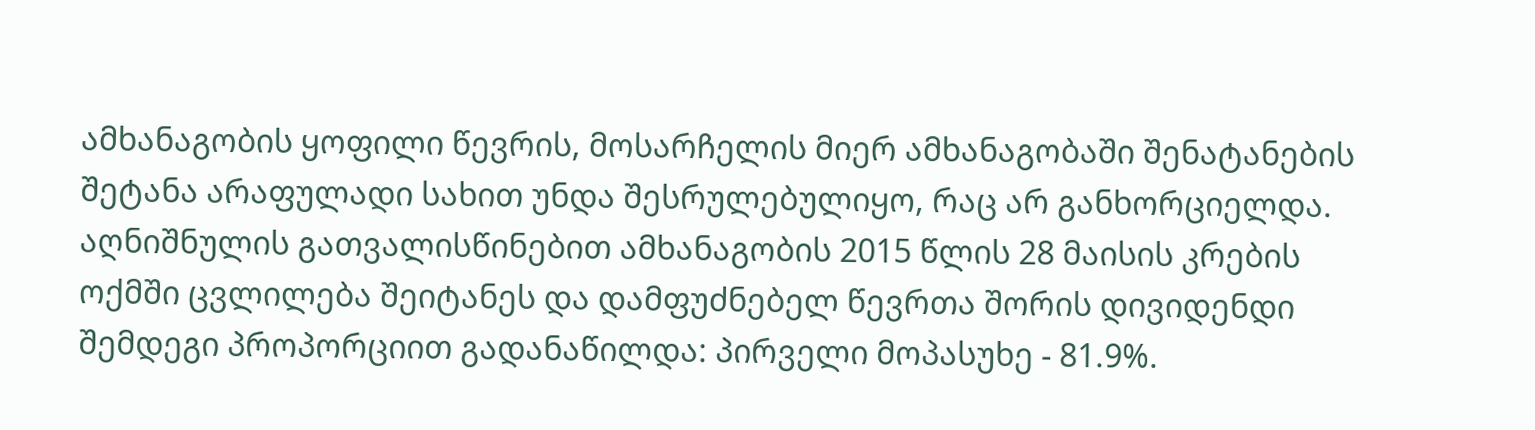ამხანაგობის ყოფილი წევრის, მოსარჩელის მიერ ამხანაგობაში შენატანების შეტანა არაფულადი სახით უნდა შესრულებულიყო, რაც არ განხორციელდა. აღნიშნულის გათვალისწინებით ამხანაგობის 2015 წლის 28 მაისის კრების ოქმში ცვლილება შეიტანეს და დამფუძნებელ წევრთა შორის დივიდენდი შემდეგი პროპორციით გადანაწილდა: პირველი მოპასუხე - 81.9%.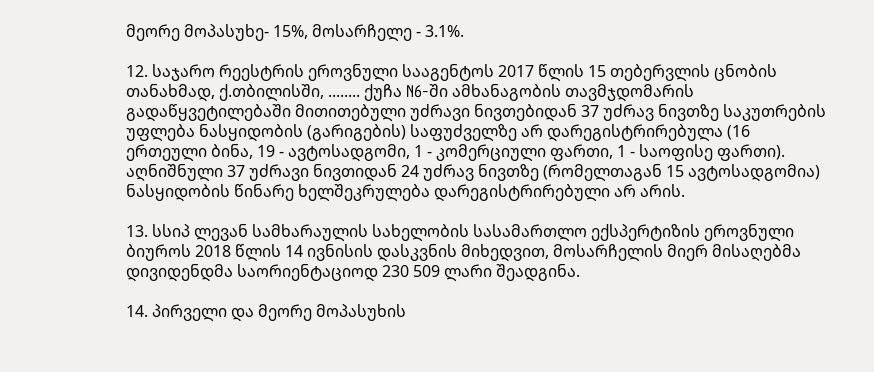მეორე მოპასუხე- 15%, მოსარჩელე - 3.1%.

12. საჯარო რეესტრის ეროვნული სააგენტოს 2017 წლის 15 თებერვლის ცნობის თანახმად, ქ.თბილისში, ........ ქუჩა N6-ში ამხანაგობის თავმჯდომარის გადაწყვეტილებაში მითითებული უძრავი ნივთებიდან 37 უძრავ ნივთზე საკუთრების უფლება ნასყიდობის (გარიგების) საფუძველზე არ დარეგისტრირებულა (16 ერთეული ბინა, 19 - ავტოსადგომი, 1 - კომერციული ფართი, 1 - საოფისე ფართი). აღნიშნული 37 უძრავი ნივთიდან 24 უძრავ ნივთზე (რომელთაგან 15 ავტოსადგომია) ნასყიდობის წინარე ხელშეკრულება დარეგისტრირებული არ არის.

13. სსიპ ლევან სამხარაულის სახელობის სასამართლო ექსპერტიზის ეროვნული ბიუროს 2018 წლის 14 ივნისის დასკვნის მიხედვით, მოსარჩელის მიერ მისაღებმა დივიდენდმა საორიენტაციოდ 230 509 ლარი შეადგინა.

14. პირველი და მეორე მოპასუხის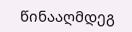წინააღმდეგ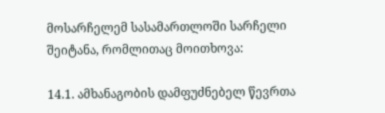მოსარჩელემ სასამართლოში სარჩელი შეიტანა, რომლითაც მოითხოვა:

14.1. ამხანაგობის დამფუძნებელ წევრთა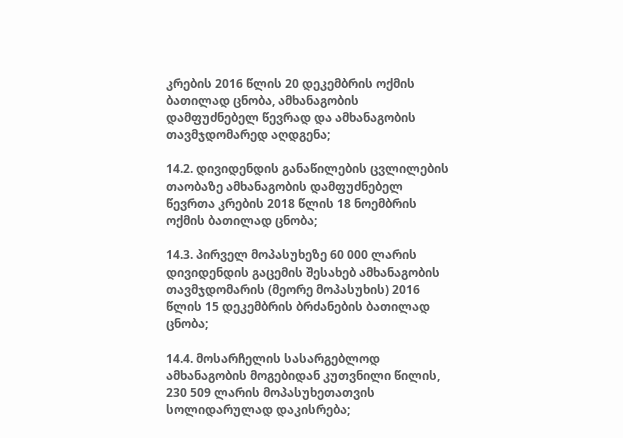კრების 2016 წლის 20 დეკემბრის ოქმის ბათილად ცნობა, ამხანაგობის დამფუძნებელ წევრად და ამხანაგობის თავმჯდომარედ აღდგენა;

14.2. დივიდენდის განაწილების ცვლილების თაობაზე ამხანაგობის დამფუძნებელ წევრთა კრების 2018 წლის 18 ნოემბრის ოქმის ბათილად ცნობა;

14.3. პირველ მოპასუხეზე 60 000 ლარის დივიდენდის გაცემის შესახებ ამხანაგობის თავმჯდომარის (მეორე მოპასუხის) 2016 წლის 15 დეკემბრის ბრძანების ბათილად ცნობა;

14.4. მოსარჩელის სასარგებლოდ ამხანაგობის მოგებიდან კუთვნილი წილის, 230 509 ლარის მოპასუხეთათვის სოლიდარულად დაკისრება;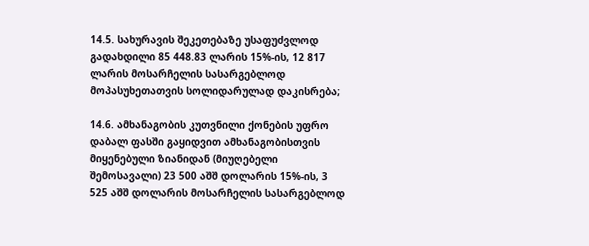14.5. სახურავის შეკეთებაზე უსაფუძვლოდ გადახდილი 85 448.83 ლარის 15%-ის, 12 817 ლარის მოსარჩელის სასარგებლოდ მოპასუხეთათვის სოლიდარულად დაკისრება;

14.6. ამხანაგობის კუთვნილი ქონების უფრო დაბალ ფასში გაყიდვით ამხანაგობისთვის მიყენებული ზიანიდან (მიუღებელი შემოსავალი) 23 500 აშშ დოლარის 15%-ის, 3 525 აშშ დოლარის მოსარჩელის სასარგებლოდ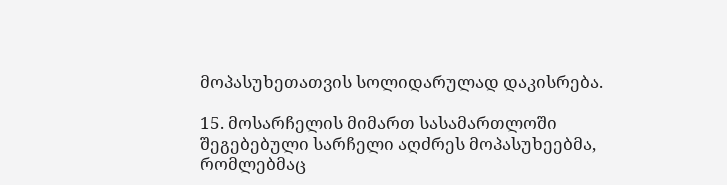მოპასუხეთათვის სოლიდარულად დაკისრება.

15. მოსარჩელის მიმართ სასამართლოში შეგებებული სარჩელი აღძრეს მოპასუხეებმა, რომლებმაც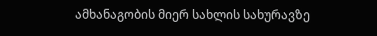ამხანაგობის მიერ სახლის სახურავზე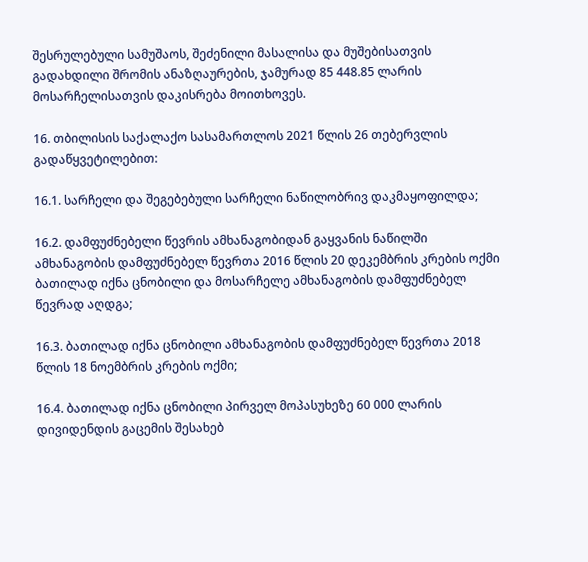შესრულებული სამუშაოს, შეძენილი მასალისა და მუშებისათვის გადახდილი შრომის ანაზღაურების, ჯამურად 85 448.85 ლარის მოსარჩელისათვის დაკისრება მოითხოვეს.

16. თბილისის საქალაქო სასამართლოს 2021 წლის 26 თებერვლის გადაწყვეტილებით:

16.1. სარჩელი და შეგებებული სარჩელი ნაწილობრივ დაკმაყოფილდა;

16.2. დამფუძნებელი წევრის ამხანაგობიდან გაყვანის ნაწილში ამხანაგობის დამფუძნებელ წევრთა 2016 წლის 20 დეკემბრის კრების ოქმი ბათილად იქნა ცნობილი და მოსარჩელე ამხანაგობის დამფუძნებელ წევრად აღდგა;

16.3. ბათილად იქნა ცნობილი ამხანაგობის დამფუძნებელ წევრთა 2018 წლის 18 ნოემბრის კრების ოქმი;

16.4. ბათილად იქნა ცნობილი პირველ მოპასუხეზე 60 000 ლარის დივიდენდის გაცემის შესახებ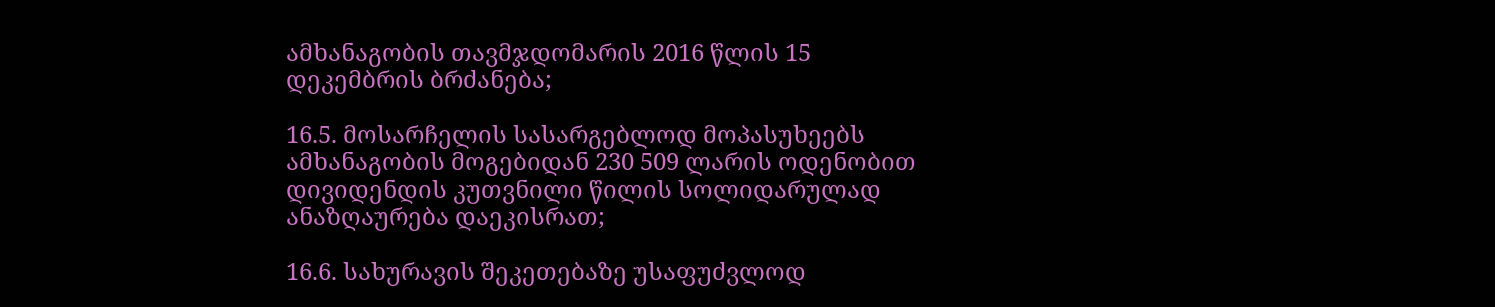ამხანაგობის თავმჯდომარის 2016 წლის 15 დეკემბრის ბრძანება;

16.5. მოსარჩელის სასარგებლოდ მოპასუხეებს ამხანაგობის მოგებიდან 230 509 ლარის ოდენობით დივიდენდის კუთვნილი წილის სოლიდარულად ანაზღაურება დაეკისრათ;

16.6. სახურავის შეკეთებაზე უსაფუძვლოდ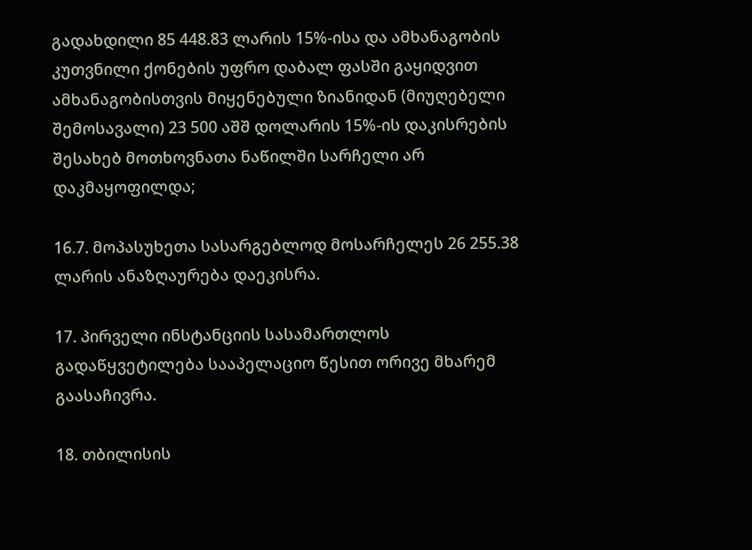გადახდილი 85 448.83 ლარის 15%-ისა და ამხანაგობის კუთვნილი ქონების უფრო დაბალ ფასში გაყიდვით ამხანაგობისთვის მიყენებული ზიანიდან (მიუღებელი შემოსავალი) 23 500 აშშ დოლარის 15%-ის დაკისრების შესახებ მოთხოვნათა ნაწილში სარჩელი არ დაკმაყოფილდა;

16.7. მოპასუხეთა სასარგებლოდ მოსარჩელეს 26 255.38 ლარის ანაზღაურება დაეკისრა.

17. პირველი ინსტანციის სასამართლოს გადაწყვეტილება სააპელაციო წესით ორივე მხარემ გაასაჩივრა.

18. თბილისის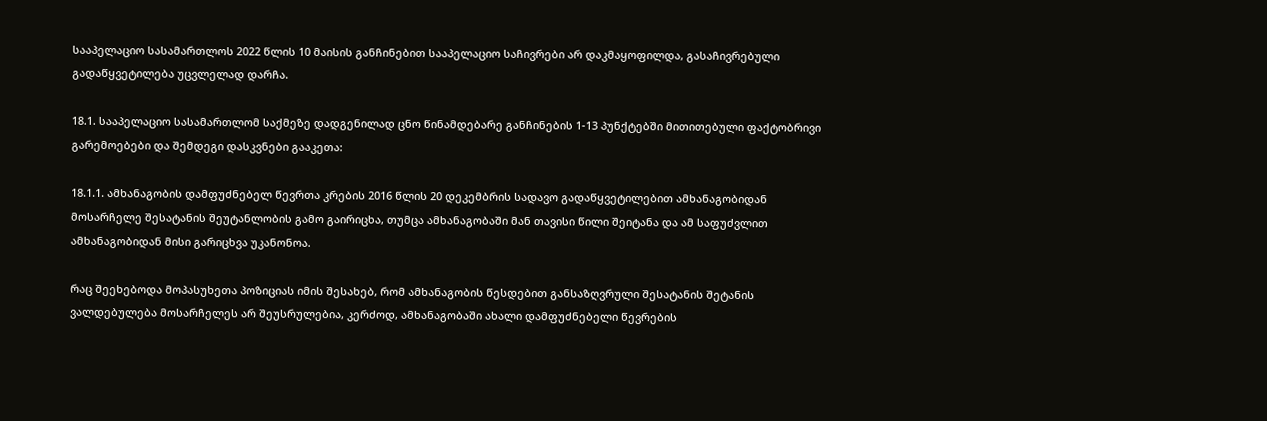სააპელაციო სასამართლოს 2022 წლის 10 მაისის განჩინებით სააპელაციო საჩივრები არ დაკმაყოფილდა, გასაჩივრებული გადაწყვეტილება უცვლელად დარჩა.

18.1. სააპელაციო სასამართლომ საქმეზე დადგენილად ცნო წინამდებარე განჩინების 1-13 პუნქტებში მითითებული ფაქტობრივი გარემოებები და შემდეგი დასკვნები გააკეთა:

18.1.1. ამხანაგობის დამფუძნებელ წევრთა კრების 2016 წლის 20 დეკემბრის სადავო გადაწყვეტილებით ამხანაგობიდან მოსარჩელე შესატანის შეუტანლობის გამო გაირიცხა, თუმცა ამხანაგობაში მან თავისი წილი შეიტანა და ამ საფუძვლით ამხანაგობიდან მისი გარიცხვა უკანონოა.

რაც შეეხებოდა მოპასუხეთა პოზიციას იმის შესახებ, რომ ამხანაგობის წესდებით განსაზღვრული შესატანის შეტანის ვალდებულება მოსარჩელეს არ შეუსრულებია, კერძოდ, ამხანაგობაში ახალი დამფუძნებელი წევრების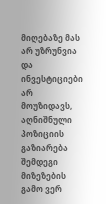მიღებაზე მას არ უზრუნვია და ინვესტიციები არ მოუზიდავს, აღნიშნული პოზიციის გაზიარება შემდეგი მიზეზების გამო ვერ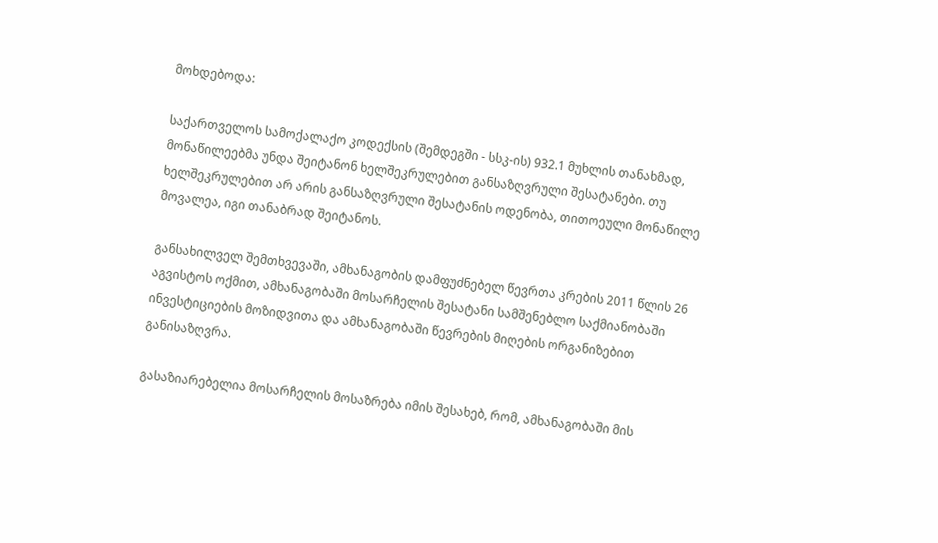მოხდებოდა:

საქართველოს სამოქალაქო კოდექსის (შემდეგში - სსკ-ის) 932.1 მუხლის თანახმად, მონაწილეებმა უნდა შეიტანონ ხელშეკრულებით განსაზღვრული შესატანები. თუ ხელშეკრულებით არ არის განსაზღვრული შესატანის ოდენობა, თითოეული მონაწილე მოვალეა, იგი თანაბრად შეიტანოს.

განსახილველ შემთხვევაში, ამხანაგობის დამფუძნებელ წევრთა კრების 2011 წლის 26 აგვისტოს ოქმით, ამხანაგობაში მოსარჩელის შესატანი სამშენებლო საქმიანობაში ინვესტიციების მოზიდვითა და ამხანაგობაში წევრების მიღების ორგანიზებით განისაზღვრა.

გასაზიარებელია მოსარჩელის მოსაზრება იმის შესახებ, რომ, ამხანაგობაში მის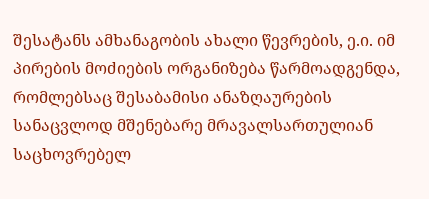შესატანს ამხანაგობის ახალი წევრების, ე.ი. იმ პირების მოძიების ორგანიზება წარმოადგენდა, რომლებსაც შესაბამისი ანაზღაურების სანაცვლოდ მშენებარე მრავალსართულიან საცხოვრებელ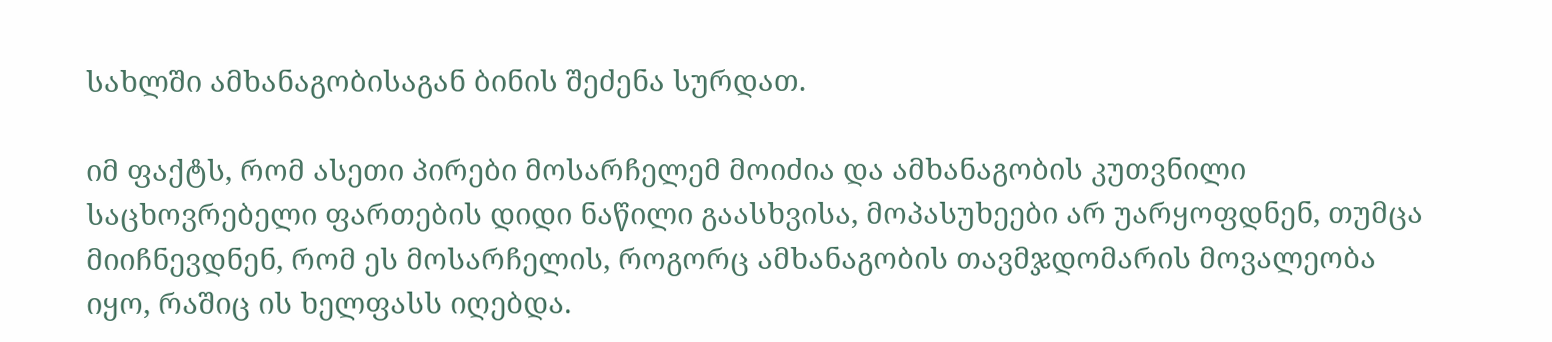სახლში ამხანაგობისაგან ბინის შეძენა სურდათ.

იმ ფაქტს, რომ ასეთი პირები მოსარჩელემ მოიძია და ამხანაგობის კუთვნილი საცხოვრებელი ფართების დიდი ნაწილი გაასხვისა, მოპასუხეები არ უარყოფდნენ, თუმცა მიიჩნევდნენ, რომ ეს მოსარჩელის, როგორც ამხანაგობის თავმჯდომარის მოვალეობა იყო, რაშიც ის ხელფასს იღებდა.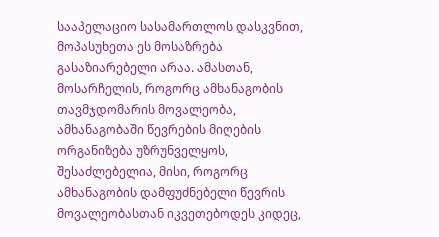სააპელაციო სასამართლოს დასკვნით, მოპასუხეთა ეს მოსაზრება გასაზიარებელი არაა. ამასთან, მოსარჩელის, როგორც ამხანაგობის თავმჯდომარის მოვალეობა, ამხანაგობაში წევრების მიღების ორგანიზება უზრუნველყოს, შესაძლებელია, მისი, როგორც ამხანაგობის დამფუძნებელი წევრის მოვალეობასთან იკვეთებოდეს კიდეც,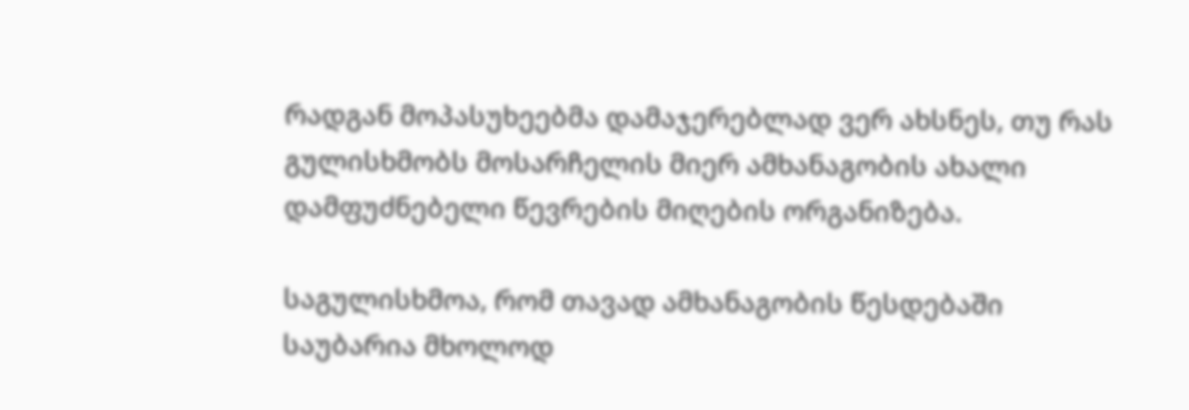რადგან მოპასუხეებმა დამაჯერებლად ვერ ახსნეს, თუ რას გულისხმობს მოსარჩელის მიერ ამხანაგობის ახალი დამფუძნებელი წევრების მიღების ორგანიზება.

საგულისხმოა, რომ თავად ამხანაგობის წესდებაში საუბარია მხოლოდ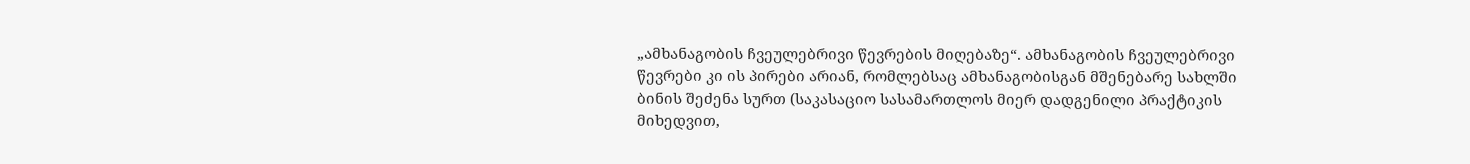„ამხანაგობის ჩვეულებრივი წევრების მიღებაზე“. ამხანაგობის ჩვეულებრივი წევრები კი ის პირები არიან, რომლებსაც ამხანაგობისგან მშენებარე სახლში ბინის შეძენა სურთ (საკასაციო სასამართლოს მიერ დადგენილი პრაქტიკის მიხედვით,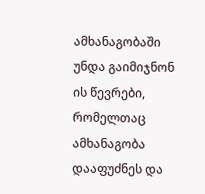ამხანაგობაში უნდა გაიმიჯნონ ის წევრები, რომელთაც ამხანაგობა დააფუძნეს და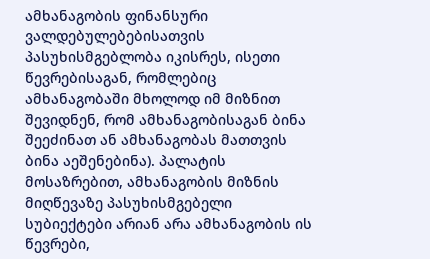ამხანაგობის ფინანსური ვალდებულებებისათვის პასუხისმგებლობა იკისრეს, ისეთი წევრებისაგან, რომლებიც ამხანაგობაში მხოლოდ იმ მიზნით შევიდნენ, რომ ამხანაგობისაგან ბინა შეეძინათ ან ამხანაგობას მათთვის ბინა აეშენებინა). პალატის მოსაზრებით, ამხანაგობის მიზნის მიღწევაზე პასუხისმგებელი სუბიექტები არიან არა ამხანაგობის ის წევრები,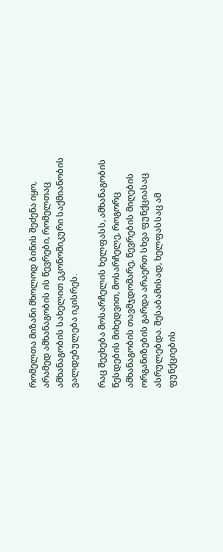რომელთა მიზანი მხოლოდ ბინის შეძენა იყო, არამედ ამხანაგობის ის წევრები, რომელთაც ამხანაგობის სახელით ეკონომიკური საქმიანობის ვალდებულება იკისრეს.

რაც შეეხება მოსარჩელის ხელფასს, ამხანაგობის წესდების მიხედვით, მოსარჩელე, როგორც ამხანაგობის თავმჯდომარე, წევრების მიღების ორგანიზების გარდა არაერთ სხვა ფუნქციასაც ასრულებდა. შესაბამისად, ხელფასსაც ამ ფუნქციების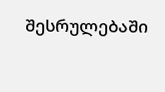შესრულებაში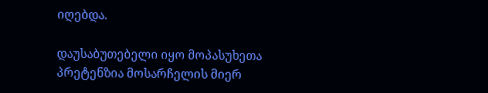იღებდა.

დაუსაბუთებელი იყო მოპასუხეთა პრეტენზია მოსარჩელის მიერ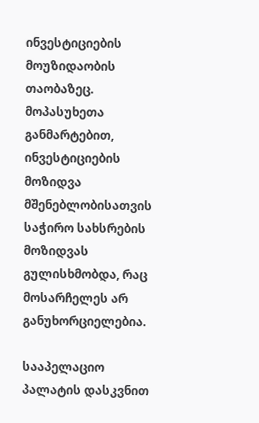ინვესტიციების მოუზიდაობის თაობაზეც. მოპასუხეთა განმარტებით, ინვესტიციების მოზიდვა მშენებლობისათვის საჭირო სახსრების მოზიდვას გულისხმობდა, რაც მოსარჩელეს არ განუხორციელებია.

სააპელაციო პალატის დასკვნით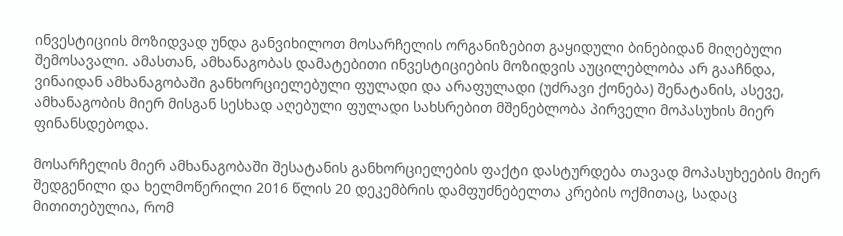ინვესტიციის მოზიდვად უნდა განვიხილოთ მოსარჩელის ორგანიზებით გაყიდული ბინებიდან მიღებული შემოსავალი. ამასთან, ამხანაგობას დამატებითი ინვესტიციების მოზიდვის აუცილებლობა არ გააჩნდა, ვინაიდან ამხანაგობაში განხორციელებული ფულადი და არაფულადი (უძრავი ქონება) შენატანის, ასევე, ამხანაგობის მიერ მისგან სესხად აღებული ფულადი სახსრებით მშენებლობა პირველი მოპასუხის მიერ ფინანსდებოდა.

მოსარჩელის მიერ ამხანაგობაში შესატანის განხორციელების ფაქტი დასტურდება თავად მოპასუხეების მიერ შედგენილი და ხელმოწერილი 2016 წლის 20 დეკემბრის დამფუძნებელთა კრების ოქმითაც, სადაც მითითებულია, რომ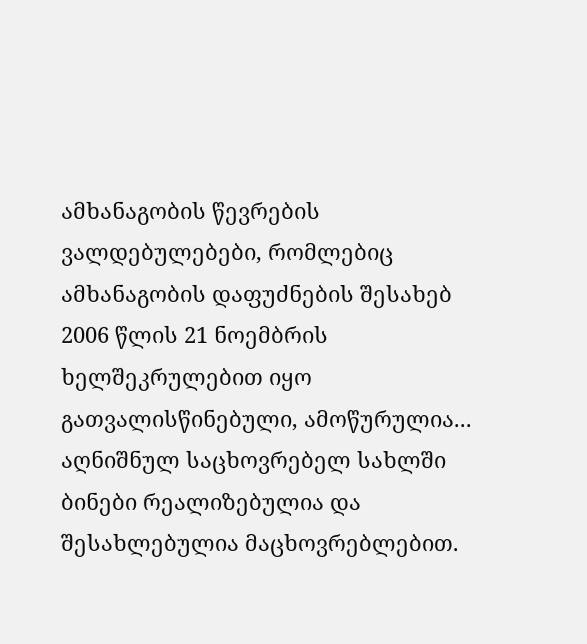ამხანაგობის წევრების ვალდებულებები, რომლებიც ამხანაგობის დაფუძნების შესახებ 2006 წლის 21 ნოემბრის ხელშეკრულებით იყო გათვალისწინებული, ამოწურულია... აღნიშნულ საცხოვრებელ სახლში ბინები რეალიზებულია და შესახლებულია მაცხოვრებლებით.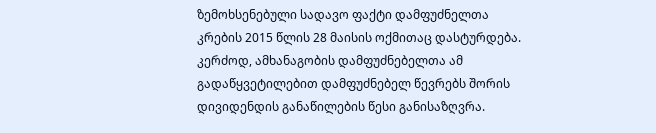ზემოხსენებული სადავო ფაქტი დამფუძნელთა კრების 2015 წლის 28 მაისის ოქმითაც დასტურდება. კერძოდ, ამხანაგობის დამფუძნებელთა ამ გადაწყვეტილებით დამფუძნებელ წევრებს შორის დივიდენდის განაწილების წესი განისაზღვრა.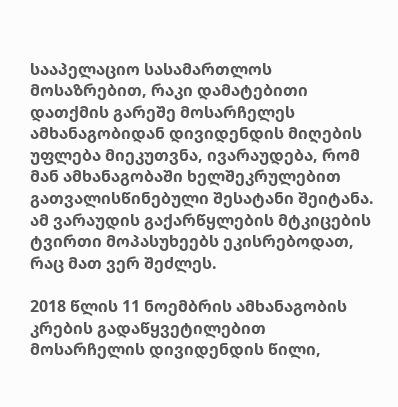სააპელაციო სასამართლოს მოსაზრებით, რაკი დამატებითი დათქმის გარეშე მოსარჩელეს ამხანაგობიდან დივიდენდის მიღების უფლება მიეკუთვნა, ივარაუდება, რომ მან ამხანაგობაში ხელშეკრულებით გათვალისწინებული შესატანი შეიტანა. ამ ვარაუდის გაქარწყლების მტკიცების ტვირთი მოპასუხეებს ეკისრებოდათ, რაც მათ ვერ შეძლეს.

2018 წლის 11 ნოემბრის ამხანაგობის კრების გადაწყვეტილებით მოსარჩელის დივიდენდის წილი,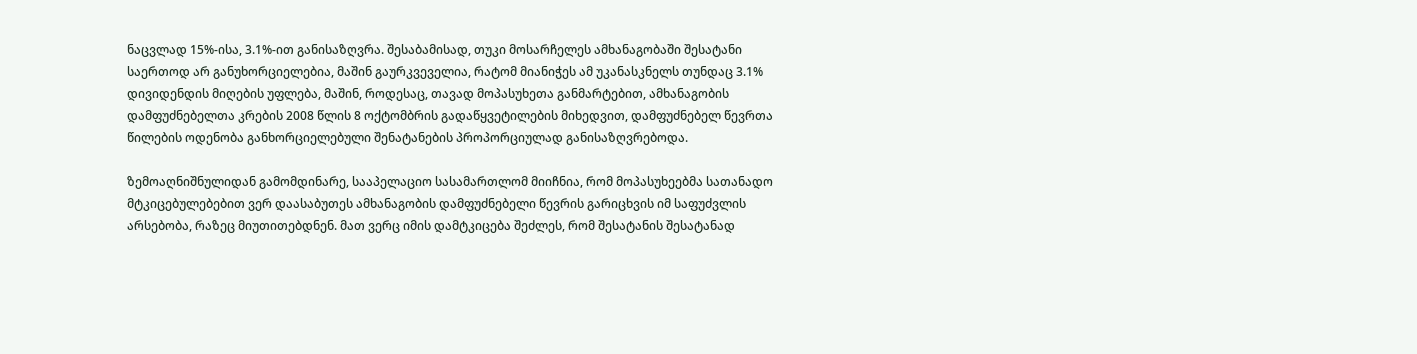ნაცვლად 15%-ისა, 3.1%-ით განისაზღვრა. შესაბამისად, თუკი მოსარჩელეს ამხანაგობაში შესატანი საერთოდ არ განუხორციელებია, მაშინ გაურკვეველია, რატომ მიანიჭეს ამ უკანასკნელს თუნდაც 3.1% დივიდენდის მიღების უფლება, მაშინ, როდესაც, თავად მოპასუხეთა განმარტებით, ამხანაგობის დამფუძნებელთა კრების 2008 წლის 8 ოქტომბრის გადაწყვეტილების მიხედვით, დამფუძნებელ წევრთა წილების ოდენობა განხორციელებული შენატანების პროპორციულად განისაზღვრებოდა.

ზემოაღნიშნულიდან გამომდინარე, სააპელაციო სასამართლომ მიიჩნია, რომ მოპასუხეებმა სათანადო მტკიცებულებებით ვერ დაასაბუთეს ამხანაგობის დამფუძნებელი წევრის გარიცხვის იმ საფუძვლის არსებობა, რაზეც მიუთითებდნენ. მათ ვერც იმის დამტკიცება შეძლეს, რომ შესატანის შესატანად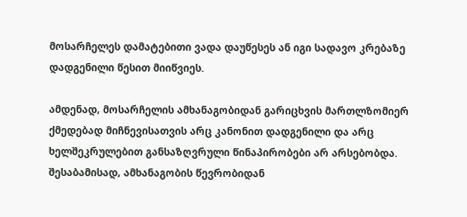მოსარჩელეს დამატებითი ვადა დაუწესეს ან იგი სადავო კრებაზე დადგენილი წესით მიიწვიეს.

ამდენად, მოსარჩელის ამხანაგობიდან გარიცხვის მართლზომიერ ქმედებად მიჩნევისათვის არც კანონით დადგენილი და არც ხელშეკრულებით განსაზღვრული წინაპირობები არ არსებობდა. შესაბამისად, ამხანაგობის წევრობიდან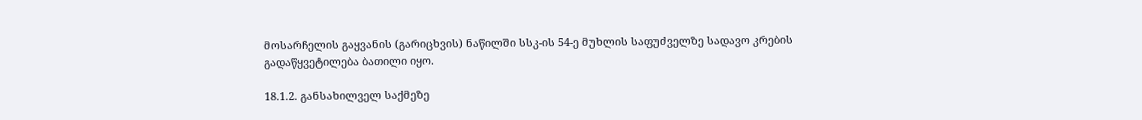მოსარჩელის გაყვანის (გარიცხვის) ნაწილში სსკ-ის 54-ე მუხლის საფუძველზე სადავო კრების გადაწყვეტილება ბათილი იყო.

18.1.2. განსახილველ საქმეზე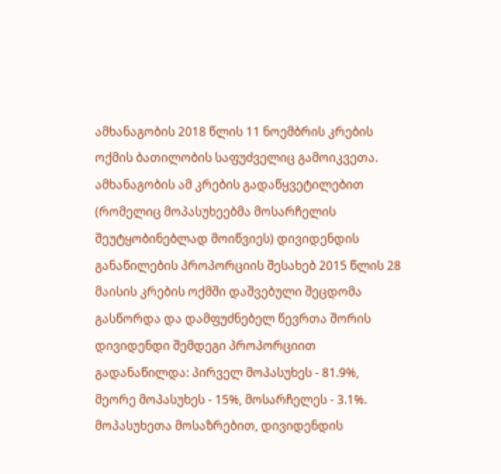ამხანაგობის 2018 წლის 11 ნოემბრის კრების ოქმის ბათილობის საფუძველიც გამოიკვეთა. ამხანაგობის ამ კრების გადაწყვეტილებით (რომელიც მოპასუხეებმა მოსარჩელის შეუტყობინებლად მოიწვიეს) დივიდენდის განაწილების პროპორციის შესახებ 2015 წლის 28 მაისის კრების ოქმში დაშვებული შეცდომა გასწორდა და დამფუძნებელ წევრთა შორის დივიდენდი შემდეგი პროპორციით გადანაწილდა: პირველ მოპასუხეს - 81.9%, მეორე მოპასუხეს - 15%, მოსარჩელეს - 3.1%. მოპასუხეთა მოსაზრებით, დივიდენდის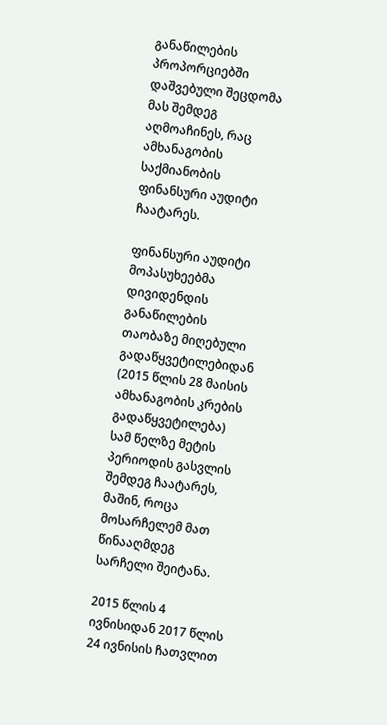განაწილების პროპორციებში დაშვებული შეცდომა მას შემდეგ აღმოაჩინეს, რაც ამხანაგობის საქმიანობის ფინანსური აუდიტი ჩაატარეს.

ფინანსური აუდიტი მოპასუხეებმა დივიდენდის განაწილების თაობაზე მიღებული გადაწყვეტილებიდან (2015 წლის 28 მაისის ამხანაგობის კრების გადაწყვეტილება) სამ წელზე მეტის პერიოდის გასვლის შემდეგ ჩაატარეს, მაშინ, როცა მოსარჩელემ მათ წინააღმდეგ სარჩელი შეიტანა.

2015 წლის 4 ივნისიდან 2017 წლის 24 ივნისის ჩათვლით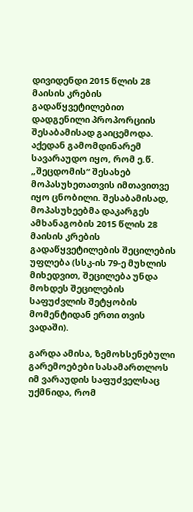დივიდენდი 2015 წლის 28 მაისის კრების გადაწყვეტილებით დადგენილი პროპორციის შესაბამისად გაიცემოდა. აქედან გამომდინარემ სავარაუდო იყო, რომ ე.წ. „შეცდომის“ შესახებ მოპასუხეთათვის იმთავითვე იყო ცნობილი. შესაბამისად, მოპასუხეებმა დაკარგეს ამხანაგობის 2015 წლის 28 მაისის კრების გადაწყვეტილების შეცილების უფლება (სსკ-ის 79-ე მუხლის მიხედვით, შეცილება უნდა მოხდეს შეცილების საფუძვლის შეტყობის მომენტიდან ერთი თვის ვადაში).

გარდა ამისა, ზემოხსენებული გარემოებები სასამართლოს იმ ვარაუდის საფუძველსაც უქმნიდა, რომ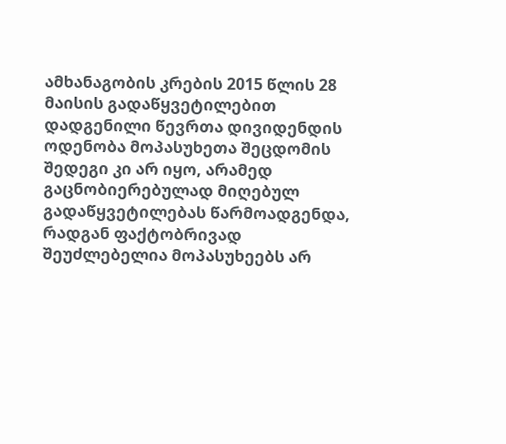ამხანაგობის კრების 2015 წლის 28 მაისის გადაწყვეტილებით დადგენილი წევრთა დივიდენდის ოდენობა მოპასუხეთა შეცდომის შედეგი კი არ იყო, არამედ გაცნობიერებულად მიღებულ გადაწყვეტილებას წარმოადგენდა, რადგან ფაქტობრივად შეუძლებელია მოპასუხეებს არ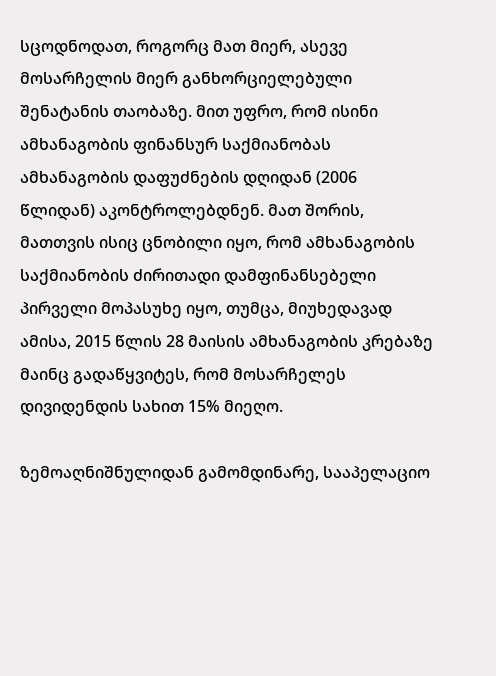სცოდნოდათ, როგორც მათ მიერ, ასევე მოსარჩელის მიერ განხორციელებული შენატანის თაობაზე. მით უფრო, რომ ისინი ამხანაგობის ფინანსურ საქმიანობას ამხანაგობის დაფუძნების დღიდან (2006 წლიდან) აკონტროლებდნენ. მათ შორის, მათთვის ისიც ცნობილი იყო, რომ ამხანაგობის საქმიანობის ძირითადი დამფინანსებელი პირველი მოპასუხე იყო, თუმცა, მიუხედავად ამისა, 2015 წლის 28 მაისის ამხანაგობის კრებაზე მაინც გადაწყვიტეს, რომ მოსარჩელეს დივიდენდის სახით 15% მიეღო.

ზემოაღნიშნულიდან გამომდინარე, სააპელაციო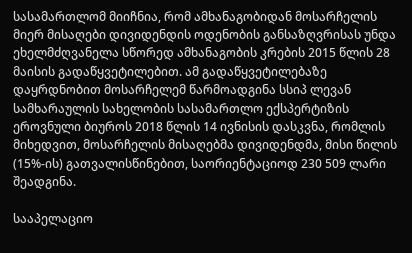სასამართლომ მიიჩნია, რომ ამხანაგობიდან მოსარჩელის მიერ მისაღები დივიდენდის ოდენობის განსაზღვრისას უნდა ეხელმძღვანელა სწორედ ამხანაგობის კრების 2015 წლის 28 მაისის გადაწყვეტილებით. ამ გადაწყვეტილებაზე დაყრდნობით მოსარჩელემ წარმოადგინა სსიპ ლევან სამხარაულის სახელობის სასამართლო ექსპერტიზის ეროვნული ბიუროს 2018 წლის 14 ივნისის დასკვნა, რომლის მიხედვით, მოსარჩელის მისაღებმა დივიდენდმა, მისი წილის (15%-ის) გათვალისწინებით, საორიენტაციოდ 230 509 ლარი შეადგინა.

სააპელაციო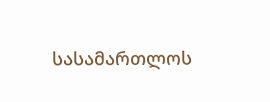სასამართლოს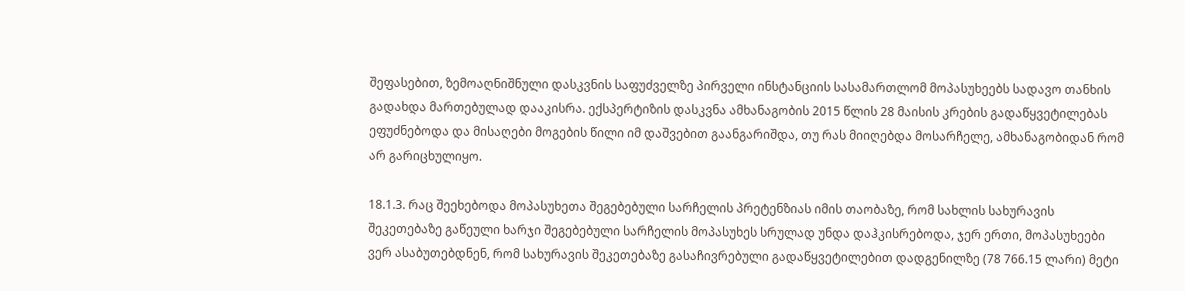შეფასებით, ზემოაღნიშნული დასკვნის საფუძველზე პირველი ინსტანციის სასამართლომ მოპასუხეებს სადავო თანხის გადახდა მართებულად დააკისრა. ექსპერტიზის დასკვნა ამხანაგობის 2015 წლის 28 მაისის კრების გადაწყვეტილებას ეფუძნებოდა და მისაღები მოგების წილი იმ დაშვებით გაანგარიშდა, თუ რას მიიღებდა მოსარჩელე, ამხანაგობიდან რომ არ გარიცხულიყო.

18.1.3. რაც შეეხებოდა მოპასუხეთა შეგებებული სარჩელის პრეტენზიას იმის თაობაზე, რომ სახლის სახურავის შეკეთებაზე გაწეული ხარჯი შეგებებული სარჩელის მოპასუხეს სრულად უნდა დაჰკისრებოდა, ჯერ ერთი, მოპასუხეები ვერ ასაბუთებდნენ, რომ სახურავის შეკეთებაზე გასაჩივრებული გადაწყვეტილებით დადგენილზე (78 766.15 ლარი) მეტი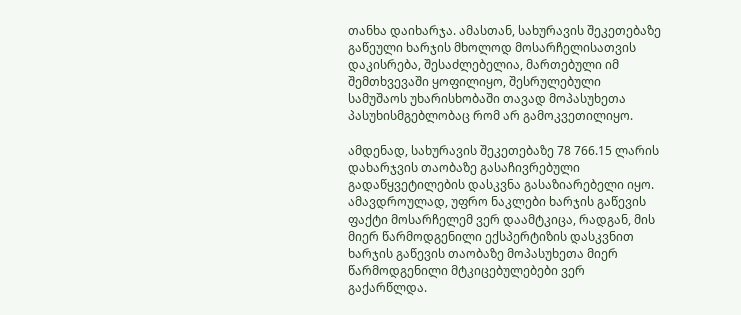თანხა დაიხარჯა. ამასთან, სახურავის შეკეთებაზე გაწეული ხარჯის მხოლოდ მოსარჩელისათვის დაკისრება, შესაძლებელია, მართებული იმ შემთხვევაში ყოფილიყო, შესრულებული სამუშაოს უხარისხობაში თავად მოპასუხეთა პასუხისმგებლობაც რომ არ გამოკვეთილიყო.

ამდენად, სახურავის შეკეთებაზე 78 766.15 ლარის დახარჯვის თაობაზე გასაჩივრებული გადაწყვეტილების დასკვნა გასაზიარებელი იყო. ამავდროულად, უფრო ნაკლები ხარჯის გაწევის ფაქტი მოსარჩელემ ვერ დაამტკიცა, რადგან, მის მიერ წარმოდგენილი ექსპერტიზის დასკვნით ხარჯის გაწევის თაობაზე მოპასუხეთა მიერ წარმოდგენილი მტკიცებულებები ვერ გაქარწლდა.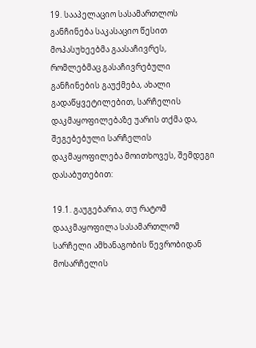19. სააპელაციო სასამართლოს განჩინება საკასაციო წესით მოპასუხეებმა გაასაჩივრეს, რომლებმაც გასაჩივრებული განჩინების გაუქმება, ახალი გადაწყვეტილებით, სარჩელის დაკმაყოფილებაზე უარის თქმა და, შეგებებული სარჩელის დაკმაყოფილება მოითხოვეს, შემდეგი დასაბუთებით:

19.1. გაუგებარია, თუ რატომ დააკმაყოფილა სასამართლომ სარჩელი ამხანაგობის წევრობიდან მოსარჩელის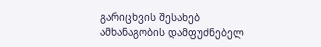გარიცხვის შესახებ ამხანაგობის დამფუძნებელ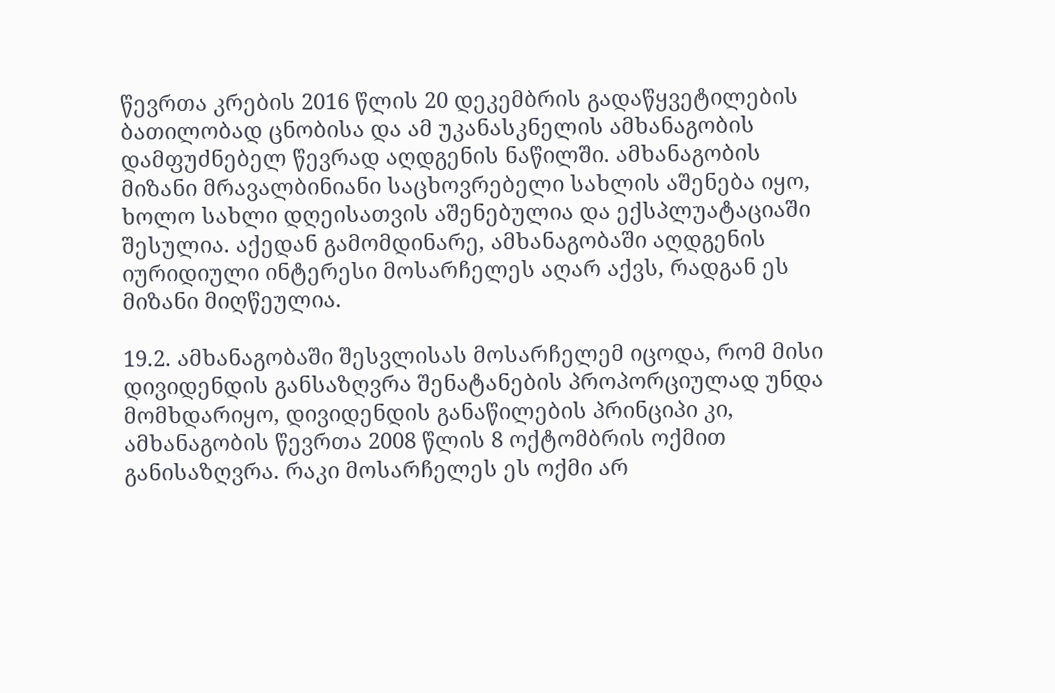წევრთა კრების 2016 წლის 20 დეკემბრის გადაწყვეტილების ბათილობად ცნობისა და ამ უკანასკნელის ამხანაგობის დამფუძნებელ წევრად აღდგენის ნაწილში. ამხანაგობის მიზანი მრავალბინიანი საცხოვრებელი სახლის აშენება იყო, ხოლო სახლი დღეისათვის აშენებულია და ექსპლუატაციაში შესულია. აქედან გამომდინარე, ამხანაგობაში აღდგენის იურიდიული ინტერესი მოსარჩელეს აღარ აქვს, რადგან ეს მიზანი მიღწეულია.

19.2. ამხანაგობაში შესვლისას მოსარჩელემ იცოდა, რომ მისი დივიდენდის განსაზღვრა შენატანების პროპორციულად უნდა მომხდარიყო, დივიდენდის განაწილების პრინციპი კი, ამხანაგობის წევრთა 2008 წლის 8 ოქტომბრის ოქმით განისაზღვრა. რაკი მოსარჩელეს ეს ოქმი არ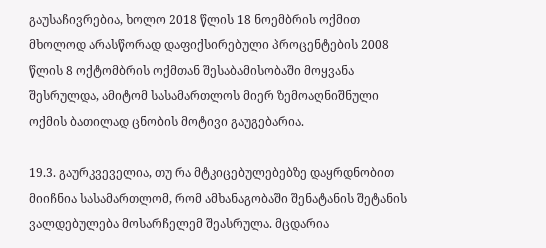გაუსაჩივრებია, ხოლო 2018 წლის 18 ნოემბრის ოქმით მხოლოდ არასწორად დაფიქსირებული პროცენტების 2008 წლის 8 ოქტომბრის ოქმთან შესაბამისობაში მოყვანა შესრულდა, ამიტომ სასამართლოს მიერ ზემოაღნიშნული ოქმის ბათილად ცნობის მოტივი გაუგებარია.

19.3. გაურკვეველია, თუ რა მტკიცებულებებზე დაყრდნობით მიიჩნია სასამართლომ, რომ ამხანაგობაში შენატანის შეტანის ვალდებულება მოსარჩელემ შეასრულა. მცდარია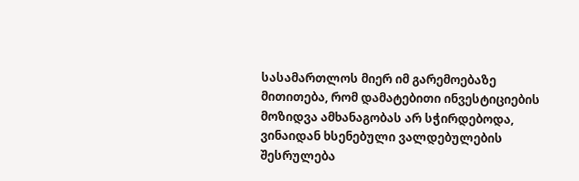სასამართლოს მიერ იმ გარემოებაზე მითითება, რომ დამატებითი ინვესტიციების მოზიდვა ამხანაგობას არ სჭირდებოდა, ვინაიდან ხსენებული ვალდებულების შესრულება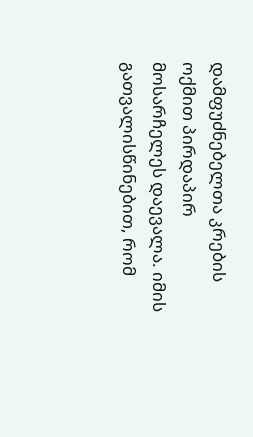დამფუძნებელთა კრების ოქმით პირდაპირ მოსარჩელეს დაევალა. იმის გათვალისწინებით, რომ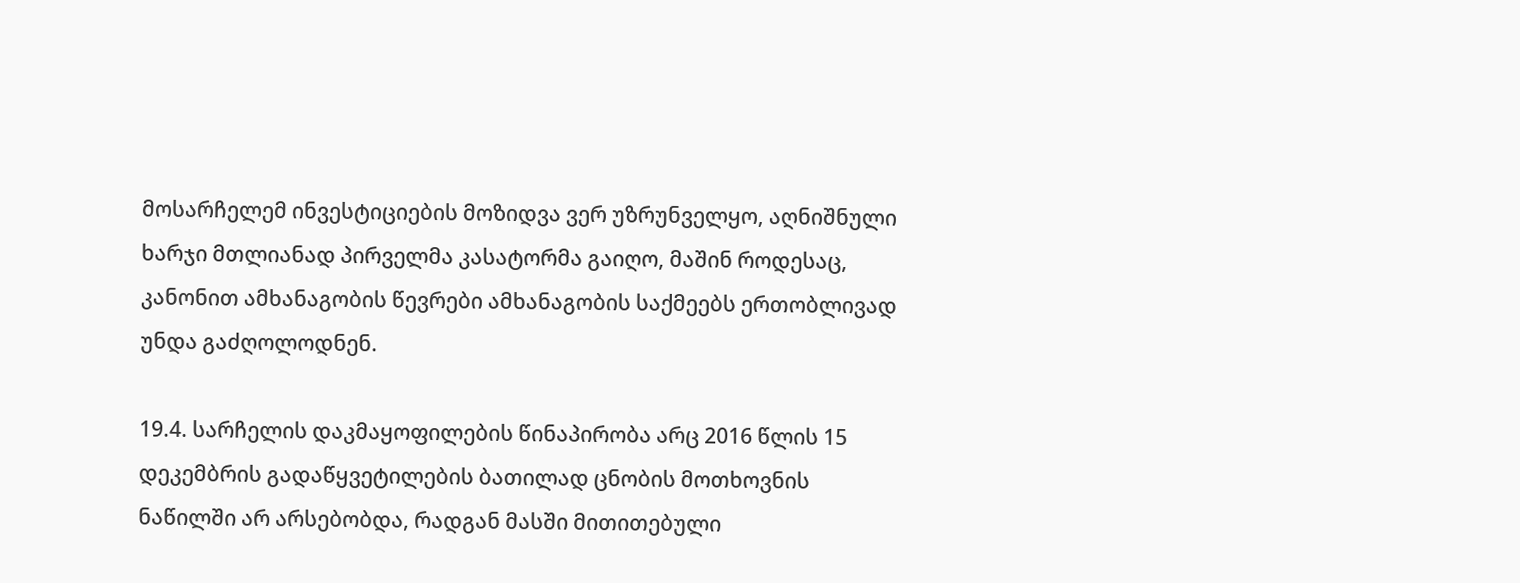მოსარჩელემ ინვესტიციების მოზიდვა ვერ უზრუნველყო, აღნიშნული ხარჯი მთლიანად პირველმა კასატორმა გაიღო, მაშინ როდესაც, კანონით ამხანაგობის წევრები ამხანაგობის საქმეებს ერთობლივად უნდა გაძღოლოდნენ.

19.4. სარჩელის დაკმაყოფილების წინაპირობა არც 2016 წლის 15 დეკემბრის გადაწყვეტილების ბათილად ცნობის მოთხოვნის ნაწილში არ არსებობდა, რადგან მასში მითითებული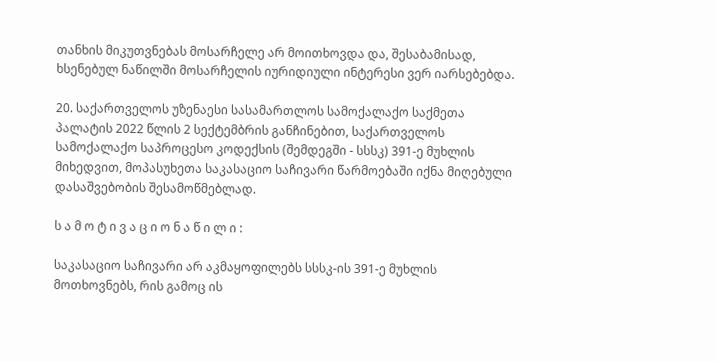თანხის მიკუთვნებას მოსარჩელე არ მოითხოვდა და, შესაბამისად, ხსენებულ ნაწილში მოსარჩელის იურიდიული ინტერესი ვერ იარსებებდა.

20. საქართველოს უზენაესი სასამართლოს სამოქალაქო საქმეთა პალატის 2022 წლის 2 სექტემბრის განჩინებით, საქართველოს სამოქალაქო საპროცესო კოდექსის (შემდეგში - სსსკ) 391-ე მუხლის მიხედვით, მოპასუხეთა საკასაციო საჩივარი წარმოებაში იქნა მიღებული დასაშვებობის შესამოწმებლად.

ს ა მ ო ტ ი ვ ა ც ი ო ნ ა წ ი ლ ი :

საკასაციო საჩივარი არ აკმაყოფილებს სსსკ-ის 391-ე მუხლის მოთხოვნებს, რის გამოც ის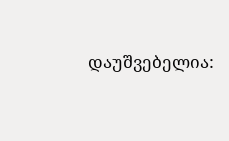დაუშვებელია: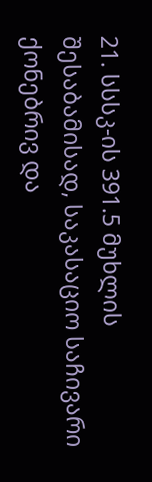21. სსსკ-ის 391.5 მუხლის შესაბამისად, საკასაციო საჩივარი ქონებრივ და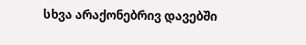სხვა არაქონებრივ დავებში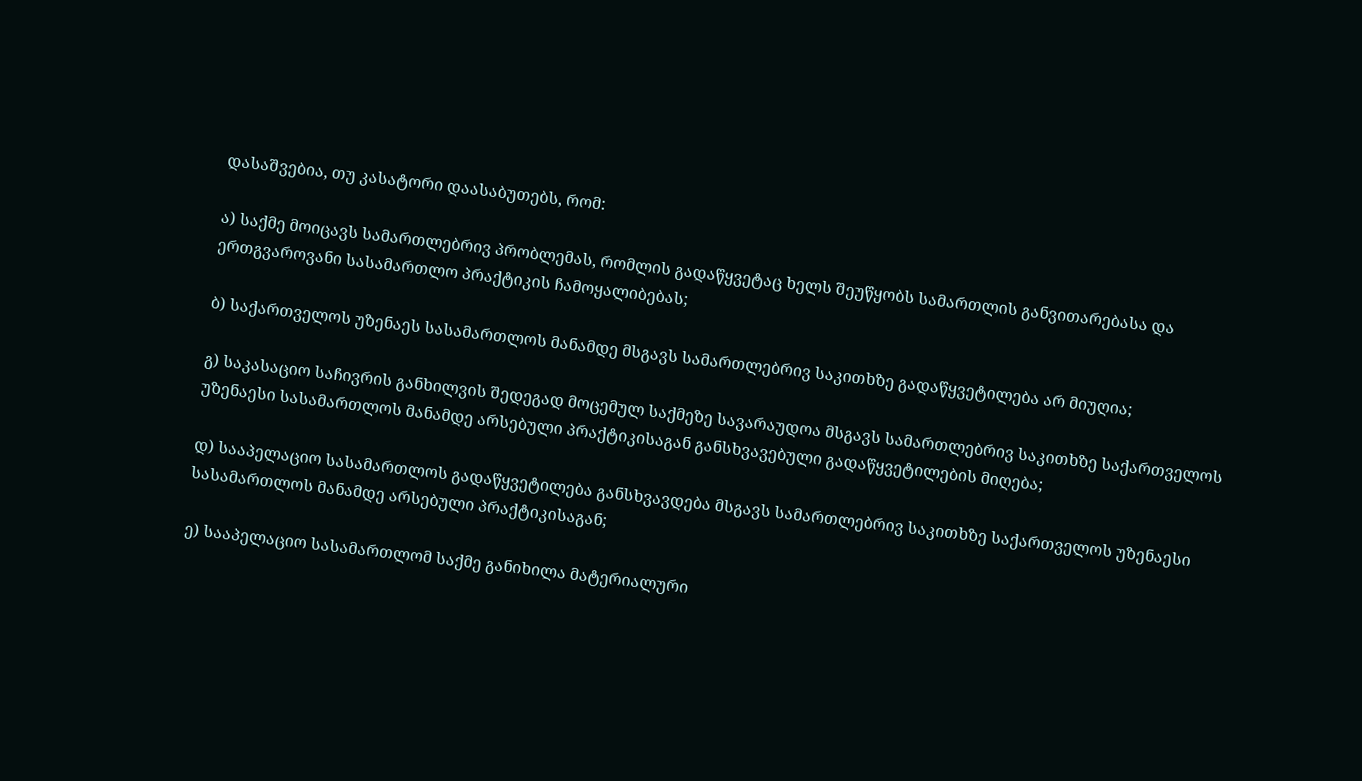დასაშვებია, თუ კასატორი დაასაბუთებს, რომ:

ა) საქმე მოიცავს სამართლებრივ პრობლემას, რომლის გადაწყვეტაც ხელს შეუწყობს სამართლის განვითარებასა და ერთგვაროვანი სასამართლო პრაქტიკის ჩამოყალიბებას;

ბ) საქართველოს უზენაეს სასამართლოს მანამდე მსგავს სამართლებრივ საკითხზე გადაწყვეტილება არ მიუღია;

გ) საკასაციო საჩივრის განხილვის შედეგად მოცემულ საქმეზე სავარაუდოა მსგავს სამართლებრივ საკითხზე საქართველოს უზენაესი სასამართლოს მანამდე არსებული პრაქტიკისაგან განსხვავებული გადაწყვეტილების მიღება;

დ) სააპელაციო სასამართლოს გადაწყვეტილება განსხვავდება მსგავს სამართლებრივ საკითხზე საქართველოს უზენაესი სასამართლოს მანამდე არსებული პრაქტიკისაგან;

ე) სააპელაციო სასამართლომ საქმე განიხილა მატერიალური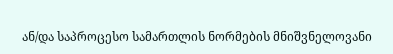ან/და საპროცესო სამართლის ნორმების მნიშვნელოვანი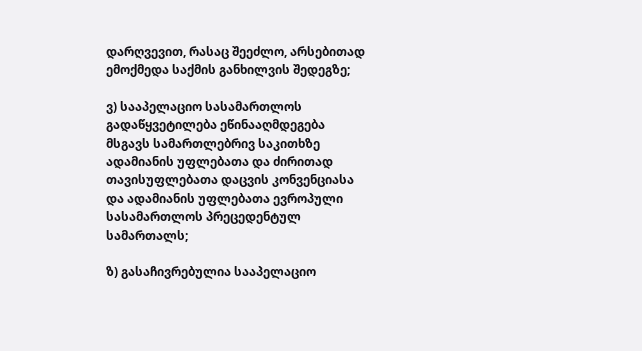დარღვევით, რასაც შეეძლო, არსებითად ემოქმედა საქმის განხილვის შედეგზე;

ვ) სააპელაციო სასამართლოს გადაწყვეტილება ეწინააღმდეგება მსგავს სამართლებრივ საკითხზე ადამიანის უფლებათა და ძირითად თავისუფლებათა დაცვის კონვენციასა და ადამიანის უფლებათა ევროპული სასამართლოს პრეცედენტულ სამართალს;

ზ) გასაჩივრებულია სააპელაციო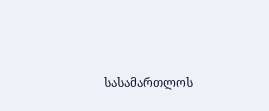სასამართლოს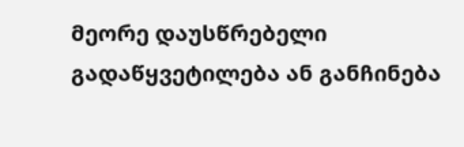მეორე დაუსწრებელი გადაწყვეტილება ან განჩინება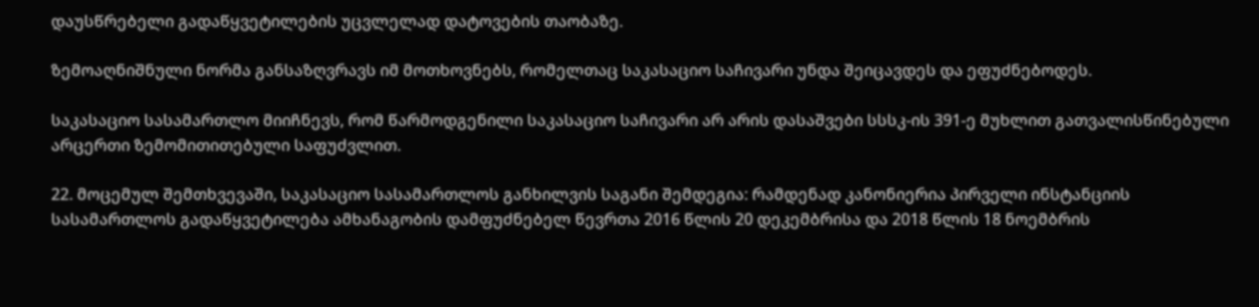დაუსწრებელი გადაწყვეტილების უცვლელად დატოვების თაობაზე.

ზემოაღნიშნული ნორმა განსაზღვრავს იმ მოთხოვნებს, რომელთაც საკასაციო საჩივარი უნდა შეიცავდეს და ეფუძნებოდეს.

საკასაციო სასამართლო მიიჩნევს, რომ წარმოდგენილი საკასაციო საჩივარი არ არის დასაშვები სსსკ-ის 391-ე მუხლით გათვალისწინებული არცერთი ზემომითითებული საფუძვლით.

22. მოცემულ შემთხვევაში, საკასაციო სასამართლოს განხილვის საგანი შემდეგია: რამდენად კანონიერია პირველი ინსტანციის სასამართლოს გადაწყვეტილება ამხანაგობის დამფუძნებელ წევრთა 2016 წლის 20 დეკემბრისა და 2018 წლის 18 ნოემბრის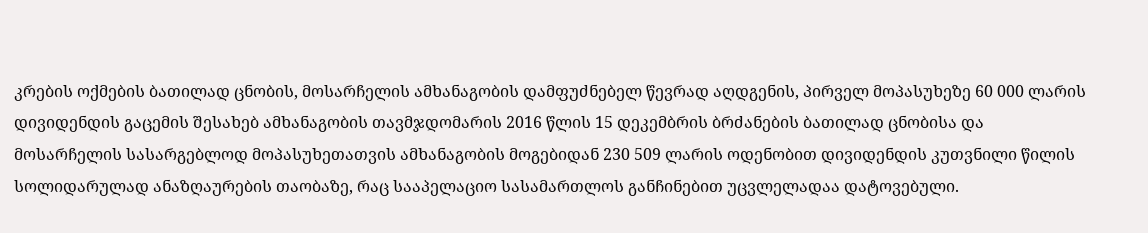კრების ოქმების ბათილად ცნობის, მოსარჩელის ამხანაგობის დამფუძნებელ წევრად აღდგენის, პირველ მოპასუხეზე 60 000 ლარის დივიდენდის გაცემის შესახებ ამხანაგობის თავმჯდომარის 2016 წლის 15 დეკემბრის ბრძანების ბათილად ცნობისა და მოსარჩელის სასარგებლოდ მოპასუხეთათვის ამხანაგობის მოგებიდან 230 509 ლარის ოდენობით დივიდენდის კუთვნილი წილის სოლიდარულად ანაზღაურების თაობაზე, რაც სააპელაციო სასამართლოს განჩინებით უცვლელადაა დატოვებული.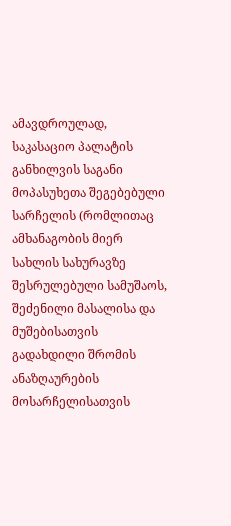ამავდროულად, საკასაციო პალატის განხილვის საგანი მოპასუხეთა შეგებებული სარჩელის (რომლითაც ამხანაგობის მიერ სახლის სახურავზე შესრულებული სამუშაოს, შეძენილი მასალისა და მუშებისათვის გადახდილი შრომის ანაზღაურების მოსარჩელისათვის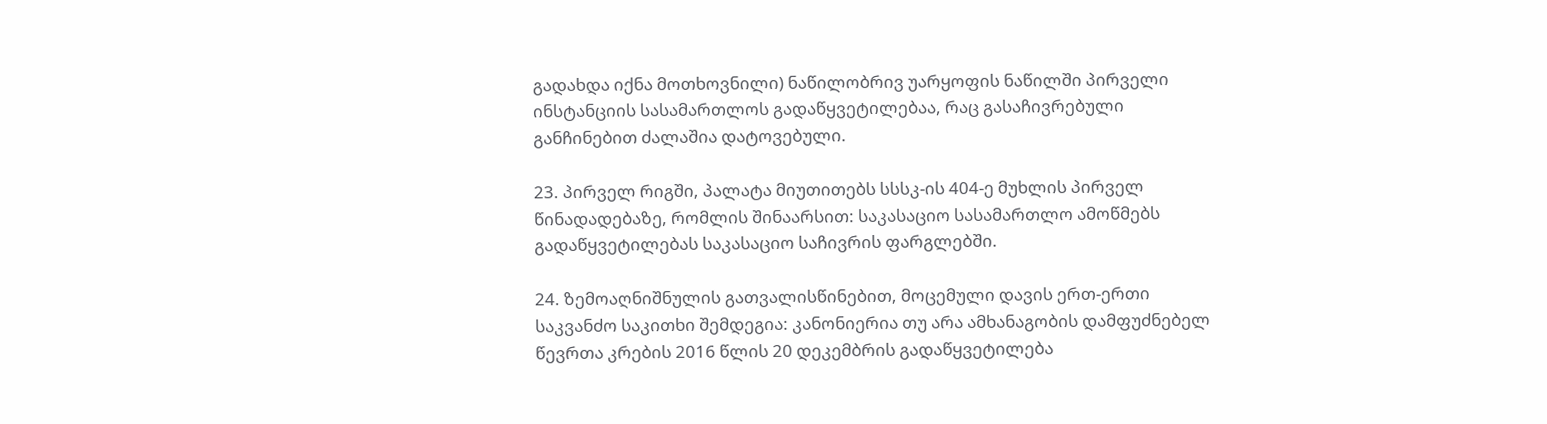გადახდა იქნა მოთხოვნილი) ნაწილობრივ უარყოფის ნაწილში პირველი ინსტანციის სასამართლოს გადაწყვეტილებაა, რაც გასაჩივრებული განჩინებით ძალაშია დატოვებული.

23. პირველ რიგში, პალატა მიუთითებს სსსკ-ის 404-ე მუხლის პირველ წინადადებაზე, რომლის შინაარსით: საკასაციო სასამართლო ამოწმებს გადაწყვეტილებას საკასაციო საჩივრის ფარგლებში.

24. ზემოაღნიშნულის გათვალისწინებით, მოცემული დავის ერთ-ერთი საკვანძო საკითხი შემდეგია: კანონიერია თუ არა ამხანაგობის დამფუძნებელ წევრთა კრების 2016 წლის 20 დეკემბრის გადაწყვეტილება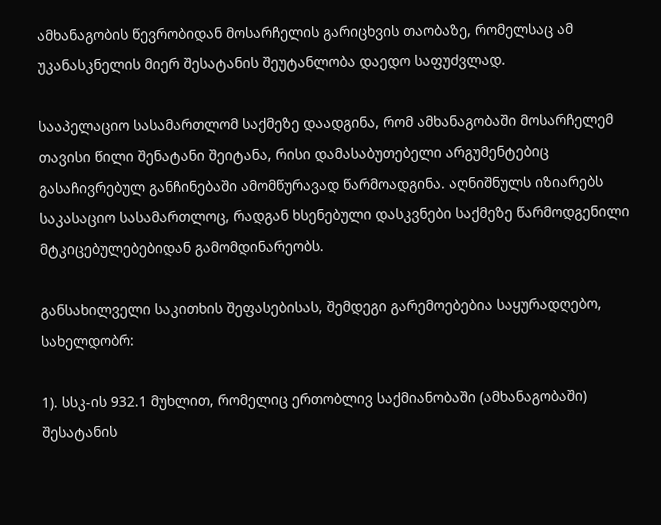ამხანაგობის წევრობიდან მოსარჩელის გარიცხვის თაობაზე, რომელსაც ამ უკანასკნელის მიერ შესატანის შეუტანლობა დაედო საფუძვლად.

სააპელაციო სასამართლომ საქმეზე დაადგინა, რომ ამხანაგობაში მოსარჩელემ თავისი წილი შენატანი შეიტანა, რისი დამასაბუთებელი არგუმენტებიც გასაჩივრებულ განჩინებაში ამომწურავად წარმოადგინა. აღნიშნულს იზიარებს საკასაციო სასამართლოც, რადგან ხსენებული დასკვნები საქმეზე წარმოდგენილი მტკიცებულებებიდან გამომდინარეობს.

განსახილველი საკითხის შეფასებისას, შემდეგი გარემოებებია საყურადღებო, სახელდობრ:

1). სსკ-ის 932.1 მუხლით, რომელიც ერთობლივ საქმიანობაში (ამხანაგობაში) შესატანის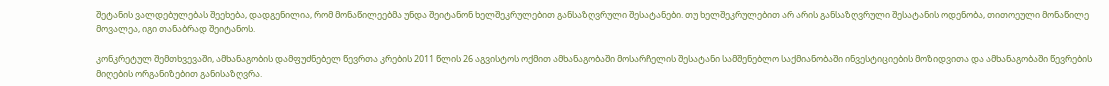შეტანის ვალდებულებას შეეხება, დადგენილია, რომ მონაწილეებმა უნდა შეიტანონ ხელშეკრულებით განსაზღვრული შესატანები. თუ ხელშეკრულებით არ არის განსაზღვრული შესატანის ოდენობა, თითოეული მონაწილე მოვალეა, იგი თანაბრად შეიტანოს.

კონკრეტულ შემთხვევაში, ამხანაგობის დამფუძნებელ წევრთა კრების 2011 წლის 26 აგვისტოს ოქმით ამხანაგობაში მოსარჩელის შესატანი სამშენებლო საქმიანობაში ინვესტიციების მოზიდვითა და ამხანაგობაში წევრების მიღების ორგანიზებით განისაზღვრა.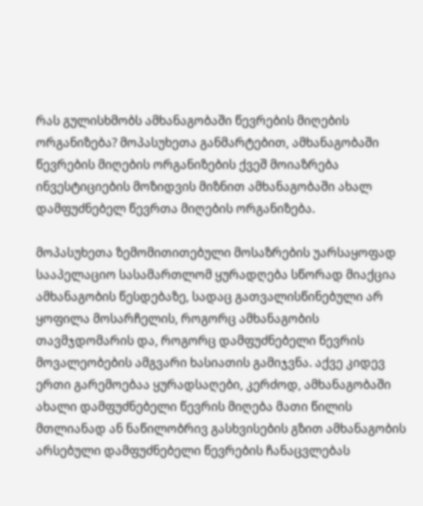რას გულისხმობს ამხანაგობაში წევრების მიღების ორგანიზება? მოპასუხეთა განმარტებით, ამხანაგობაში წევრების მიღების ორგანიზების ქვეშ მოიაზრება ინვესტიციების მოზიდვის მიზნით ამხანაგობაში ახალ დამფუძნებელ წევრთა მიღების ორგანიზება.

მოპასუხეთა ზემომითითებული მოსაზრების უარსაყოფად სააპელაციო სასამართლომ ყურადღება სწორად მიაქცია ამხანაგობის წესდებაზე, სადაც გათვალისწინებული არ ყოფილა მოსარჩელის, როგორც ამხანაგობის თავმჯდომარის და, როგორც დამფუძნებელი წევრის მოვალეობების ამგვარი ხასიათის გამიჯვნა. აქვე კიდევ ერთი გარემოებაა ყურადსაღები, კერძოდ, ამხანაგობაში ახალი დამფუძნებელი წევრის მიღება მათი წილის მთლიანად ან ნაწილობრივ გასხვისების გზით ამხანაგობის არსებული დამფუძნებელი წევრების ჩანაცვლებას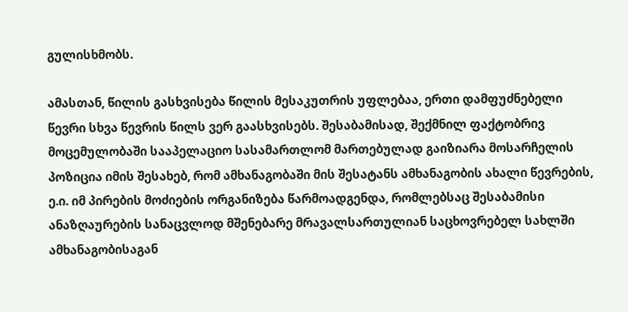გულისხმობს.

ამასთან, წილის გასხვისება წილის მესაკუთრის უფლებაა, ერთი დამფუძნებელი წევრი სხვა წევრის წილს ვერ გაასხვისებს. შესაბამისად, შექმნილ ფაქტობრივ მოცემულობაში სააპელაციო სასამართლომ მართებულად გაიზიარა მოსარჩელის პოზიცია იმის შესახებ, რომ ამხანაგობაში მის შესატანს ამხანაგობის ახალი წევრების, ე.ი. იმ პირების მოძიების ორგანიზება წარმოადგენდა, რომლებსაც შესაბამისი ანაზღაურების სანაცვლოდ მშენებარე მრავალსართულიან საცხოვრებელ სახლში ამხანაგობისაგან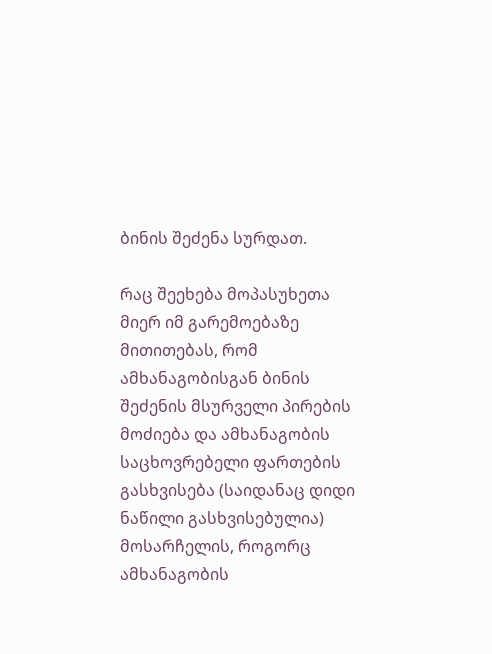ბინის შეძენა სურდათ.

რაც შეეხება მოპასუხეთა მიერ იმ გარემოებაზე მითითებას, რომ ამხანაგობისგან ბინის შეძენის მსურველი პირების მოძიება და ამხანაგობის საცხოვრებელი ფართების გასხვისება (საიდანაც დიდი ნაწილი გასხვისებულია) მოსარჩელის, როგორც ამხანაგობის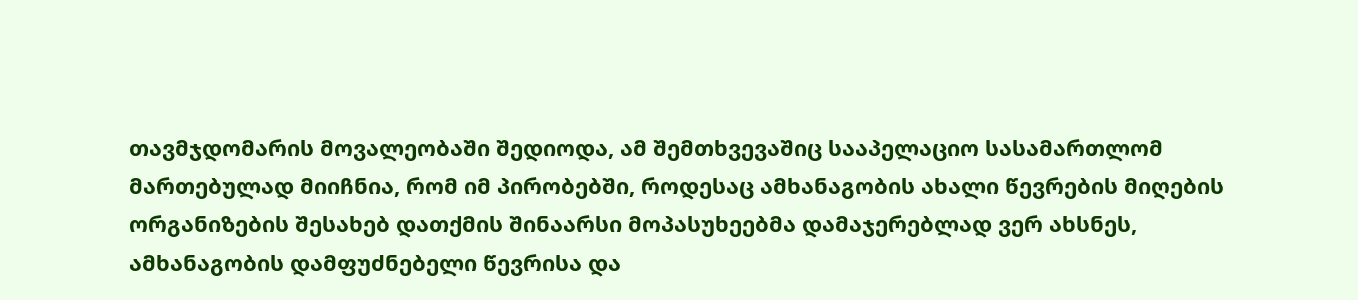თავმჯდომარის მოვალეობაში შედიოდა, ამ შემთხვევაშიც სააპელაციო სასამართლომ მართებულად მიიჩნია, რომ იმ პირობებში, როდესაც ამხანაგობის ახალი წევრების მიღების ორგანიზების შესახებ დათქმის შინაარსი მოპასუხეებმა დამაჯერებლად ვერ ახსნეს, ამხანაგობის დამფუძნებელი წევრისა და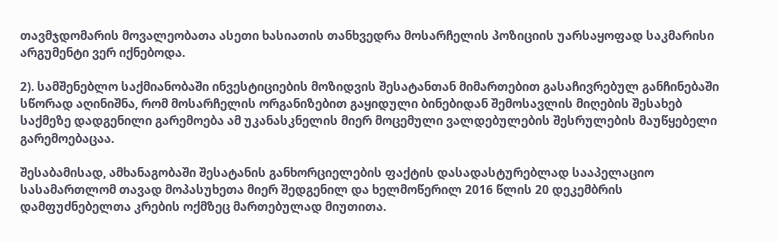თავმჯდომარის მოვალეობათა ასეთი ხასიათის თანხვედრა მოსარჩელის პოზიციის უარსაყოფად საკმარისი არგუმენტი ვერ იქნებოდა.

2). სამშენებლო საქმიანობაში ინვესტიციების მოზიდვის შესატანთან მიმართებით გასაჩივრებულ განჩინებაში სწორად აღინიშნა, რომ მოსარჩელის ორგანიზებით გაყიდული ბინებიდან შემოსავლის მიღების შესახებ საქმეზე დადგენილი გარემოება ამ უკანასკნელის მიერ მოცემული ვალდებულების შესრულების მაუწყებელი გარემოებაცაა.

შესაბამისად, ამხანაგობაში შესატანის განხორციელების ფაქტის დასადასტურებლად სააპელაციო სასამართლომ თავად მოპასუხეთა მიერ შედგენილ და ხელმოწერილ 2016 წლის 20 დეკემბრის დამფუძნებელთა კრების ოქმზეც მართებულად მიუთითა.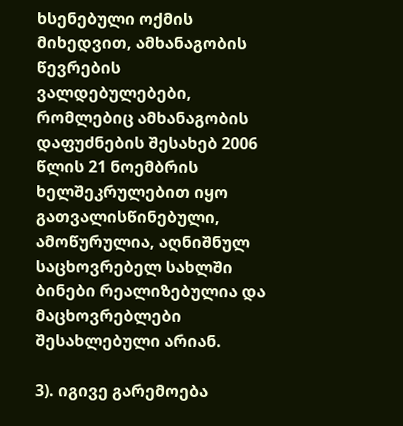ხსენებული ოქმის მიხედვით, ამხანაგობის წევრების ვალდებულებები, რომლებიც ამხანაგობის დაფუძნების შესახებ 2006 წლის 21 ნოემბრის ხელშეკრულებით იყო გათვალისწინებული, ამოწურულია, აღნიშნულ საცხოვრებელ სახლში ბინები რეალიზებულია და მაცხოვრებლები შესახლებული არიან.

3). იგივე გარემოება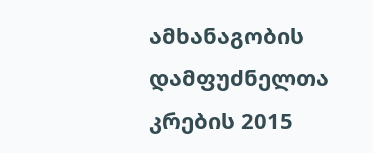ამხანაგობის დამფუძნელთა კრების 2015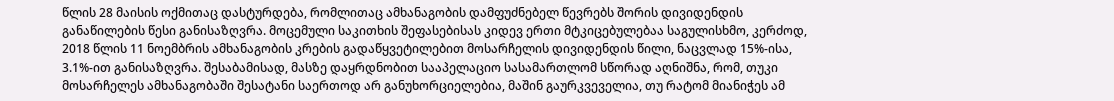წლის 28 მაისის ოქმითაც დასტურდება, რომლითაც ამხანაგობის დამფუძნებელ წევრებს შორის დივიდენდის განაწილების წესი განისაზღვრა. მოცემული საკითხის შეფასებისას კიდევ ერთი მტკიცებულებაა საგულისხმო, კერძოდ, 2018 წლის 11 ნოემბრის ამხანაგობის კრების გადაწყვეტილებით მოსარჩელის დივიდენდის წილი, ნაცვლად 15%-ისა, 3.1%-ით განისაზღვრა. შესაბამისად, მასზე დაყრდნობით სააპელაციო სასამართლომ სწორად აღნიშნა, რომ, თუკი მოსარჩელეს ამხანაგობაში შესატანი საერთოდ არ განუხორციელებია, მაშინ გაურკვეველია, თუ რატომ მიანიჭეს ამ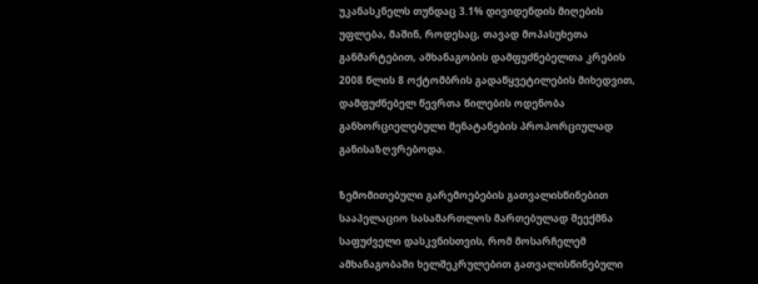უკანასკნელს თუნდაც 3.1% დივიდენდის მიღების უფლება, მაშინ, როდესაც, თავად მოპასუხეთა განმარტებით, ამხანაგობის დამფუძნებელთა კრების 2008 წლის 8 ოქტომბრის გადაწყვეტილების მიხედვით, დამფუძნებელ წევრთა წილების ოდენობა განხორციელებული შენატანების პროპორციულად განისაზღვრებოდა.

ზემომითებული გარემოებების გათვალისწინებით სააპელაციო სასამართლოს მართებულად შეექმნა საფუძველი დასკვნისთვის, რომ მოსარჩელემ ამხანაგობაში ხელშეკრულებით გათვალისწინებული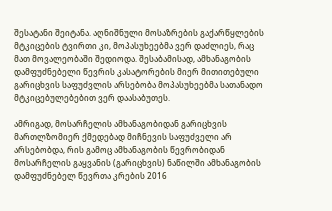შესატანი შეიტანა. აღნიშნული მოსაზრების გაქარწყლების მტკიცების ტვირთი კი, მოპასუხეებმა ვერ დაძლიეს, რაც მათ მოვალეობაში შედიოდა. შესაბამისად, ამხანაგობის დამფუძნებელი წევრის კასატორების მიერ მითითებული გარიცხვის საფუძვლის არსებობა მოპასუხეებმა სათანადო მტკიცებულებებით ვერ დაასაბუთეს.

ამრიგად, მოსარჩელის ამხანაგობიდან გარიცხვის მართლზომიერ ქმედებად მიჩნევის საფუძველი არ არსებობდა, რის გამოც ამხანაგობის წევრობიდან მოსარჩელის გაყვანის (გარიცხვის) ნაწილში ამხანაგობის დამფუძნებელ წევრთა კრების 2016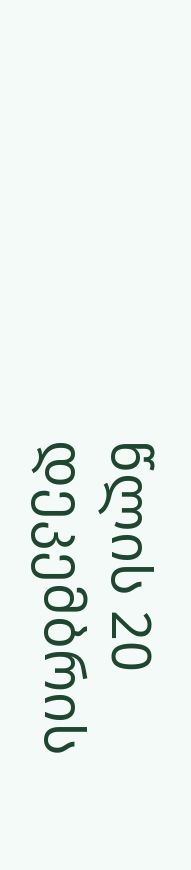წლის 20 დეკემბრის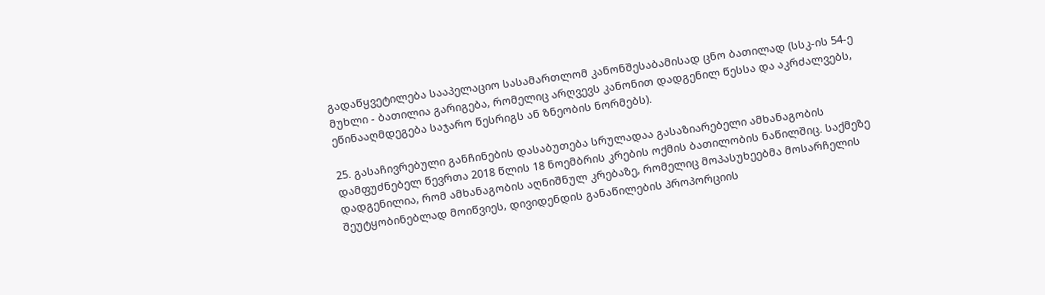გადაწყვეტილება სააპელაციო სასამართლომ კანონშესაბამისად ცნო ბათილად (სსკ-ის 54-ე მუხლი - ბათილია გარიგება, რომელიც არღვევს კანონით დადგენილ წესსა და აკრძალვებს, ეწინააღმდეგება საჯარო წესრიგს ან ზნეობის ნორმებს).

25. გასაჩივრებული განჩინების დასაბუთება სრულადაა გასაზიარებელი ამხანაგობის დამფუძნებელ წევრთა 2018 წლის 18 ნოემბრის კრების ოქმის ბათილობის ნაწილშიც. საქმეზე დადგენილია, რომ ამხანაგობის აღნიშნულ კრებაზე, რომელიც მოპასუხეებმა მოსარჩელის შეუტყობინებლად მოიწვიეს, დივიდენდის განაწილების პროპორციის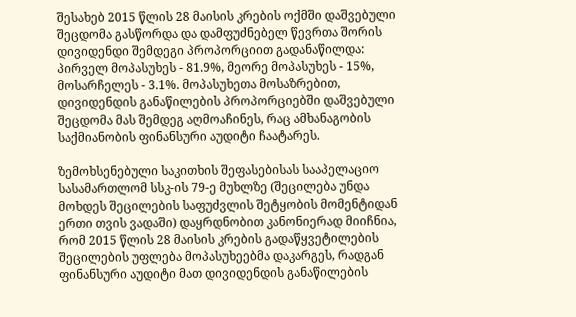შესახებ 2015 წლის 28 მაისის კრების ოქმში დაშვებული შეცდომა გასწორდა და დამფუძნებელ წევრთა შორის დივიდენდი შემდეგი პროპორციით გადანაწილდა: პირველ მოპასუხეს - 81.9%, მეორე მოპასუხეს - 15%, მოსარჩელეს - 3.1%. მოპასუხეთა მოსაზრებით, დივიდენდის განაწილების პროპორციებში დაშვებული შეცდომა მას შემდეგ აღმოაჩინეს, რაც ამხანაგობის საქმიანობის ფინანსური აუდიტი ჩაატარეს.

ზემოხსენებული საკითხის შეფასებისას სააპელაციო სასამართლომ სსკ-ის 79-ე მუხლზე (შეცილება უნდა მოხდეს შეცილების საფუძვლის შეტყობის მომენტიდან ერთი თვის ვადაში) დაყრდნობით კანონიერად მიიჩნია, რომ 2015 წლის 28 მაისის კრების გადაწყვეტილების შეცილების უფლება მოპასუხეებმა დაკარგეს, რადგან ფინანსური აუდიტი მათ დივიდენდის განაწილების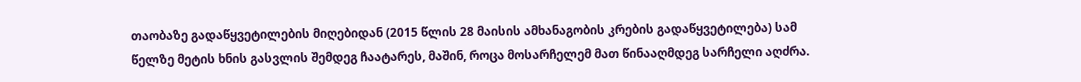თაობაზე გადაწყვეტილების მიღებიდან (2015 წლის 28 მაისის ამხანაგობის კრების გადაწყვეტილება) სამ წელზე მეტის ხნის გასვლის შემდეგ ჩაატარეს, მაშინ, როცა მოსარჩელემ მათ წინააღმდეგ სარჩელი აღძრა.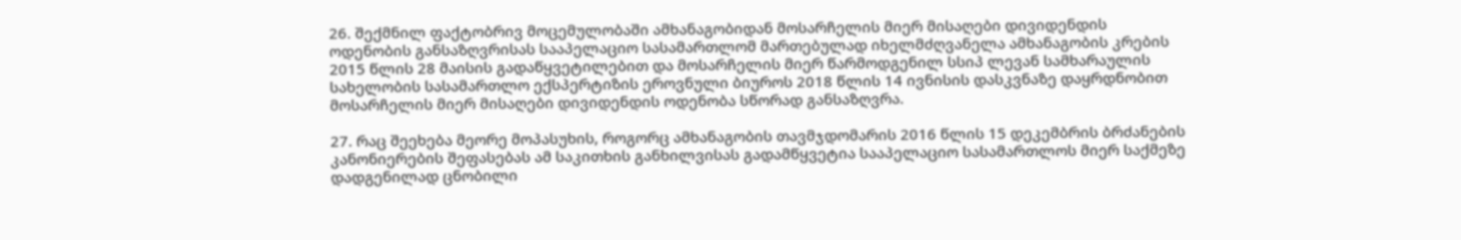26. შექმნილ ფაქტობრივ მოცემულობაში ამხანაგობიდან მოსარჩელის მიერ მისაღები დივიდენდის ოდენობის განსაზღვრისას სააპელაციო სასამართლომ მართებულად იხელმძღვანელა ამხანაგობის კრების 2015 წლის 28 მაისის გადაწყვეტილებით და მოსარჩელის მიერ წარმოდგენილ სსიპ ლევან სამხარაულის სახელობის სასამართლო ექსპერტიზის ეროვნული ბიუროს 2018 წლის 14 ივნისის დასკვნაზე დაყრდნობით მოსარჩელის მიერ მისაღები დივიდენდის ოდენობა სწორად განსაზღვრა.

27. რაც შეეხება მეორე მოპასუხის, როგორც ამხანაგობის თავმჯდომარის 2016 წლის 15 დეკემბრის ბრძანების კანონიერების შეფასებას ამ საკითხის განხილვისას გადამწყვეტია სააპელაციო სასამართლოს მიერ საქმეზე დადგენილად ცნობილი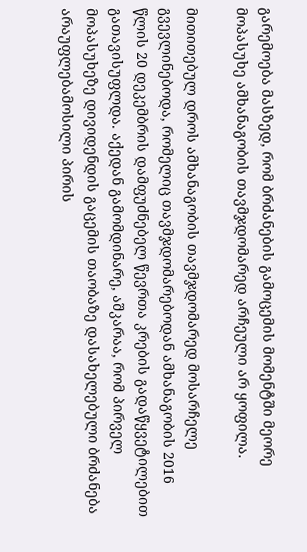გარემოება მასზედ, რომ ბრძანების გამოცემის მომენტში მეორე მოპასუხე ამხანაგობის თავმჯდომარედ არჩეული არ ყოფილა.

მითითებულ დროს ამხანაგობის თავმჯდომარედ მოსარჩელე გვევლინებოდა, რომელიც თავმჯდომარებოდან ამხანაგობის 2016 წლის 20 დეკემბრის დამფუძნებელ წევრთა კრების გადაწყვეტილებით გათავისუფლდა. აქედან გამომდინარე, აშკარაა, რომ პირველ მოპასუხეზე დივიდენდის გაცემის თაობაზე დასახელებული ბრძანება არაუფლებამოსილი პირის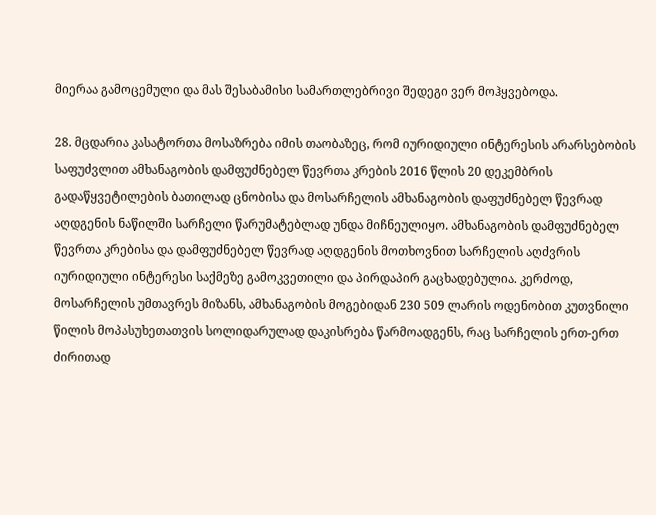მიერაა გამოცემული და მას შესაბამისი სამართლებრივი შედეგი ვერ მოჰყვებოდა.

28. მცდარია კასატორთა მოსაზრება იმის თაობაზეც, რომ იურიდიული ინტერესის არარსებობის საფუძვლით ამხანაგობის დამფუძნებელ წევრთა კრების 2016 წლის 20 დეკემბრის გადაწყვეტილების ბათილად ცნობისა და მოსარჩელის ამხანაგობის დაფუძნებელ წევრად აღდგენის ნაწილში სარჩელი წარუმატებლად უნდა მიჩნეულიყო. ამხანაგობის დამფუძნებელ წევრთა კრებისა და დამფუძნებელ წევრად აღდგენის მოთხოვნით სარჩელის აღძვრის იურიდიული ინტერესი საქმეზე გამოკვეთილი და პირდაპირ გაცხადებულია. კერძოდ, მოსარჩელის უმთავრეს მიზანს, ამხანაგობის მოგებიდან 230 509 ლარის ოდენობით კუთვნილი წილის მოპასუხეთათვის სოლიდარულად დაკისრება წარმოადგენს, რაც სარჩელის ერთ-ერთ ძირითად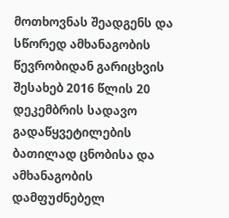მოთხოვნას შეადგენს და სწორედ ამხანაგობის წევრობიდან გარიცხვის შესახებ 2016 წლის 20 დეკემბრის სადავო გადაწყვეტილების ბათილად ცნობისა და ამხანაგობის დამფუძნებელ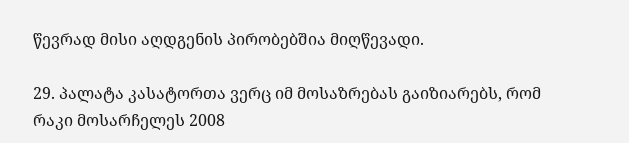წევრად მისი აღდგენის პირობებშია მიღწევადი.

29. პალატა კასატორთა ვერც იმ მოსაზრებას გაიზიარებს, რომ რაკი მოსარჩელეს 2008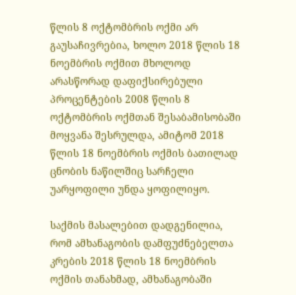წლის 8 ოქტომბრის ოქმი არ გაუსაჩივრებია, ხოლო 2018 წლის 18 ნოემბრის ოქმით მხოლოდ არასწორად დაფიქსირებული პროცენტების 2008 წლის 8 ოქტომბრის ოქმთან შესაბამისობაში მოყვანა შესრულდა, ამიტომ 2018 წლის 18 ნოემბრის ოქმის ბათილად ცნობის ნაწილშიც სარჩელი უარყოფილი უნდა ყოფილიყო.

საქმის მასალებით დადგენილია, რომ ამხანაგობის დამფუძნებელთა კრების 2018 წლის 18 ნოემბრის ოქმის თანახმად, ამხანაგობაში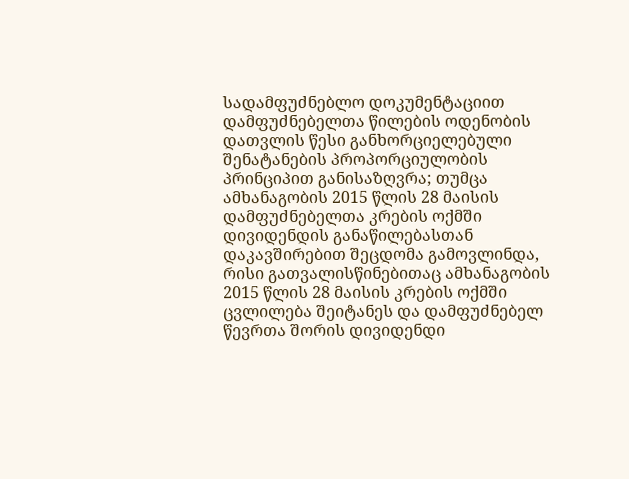სადამფუძნებლო დოკუმენტაციით დამფუძნებელთა წილების ოდენობის დათვლის წესი განხორციელებული შენატანების პროპორციულობის პრინციპით განისაზღვრა; თუმცა ამხანაგობის 2015 წლის 28 მაისის დამფუძნებელთა კრების ოქმში დივიდენდის განაწილებასთან დაკავშირებით შეცდომა გამოვლინდა, რისი გათვალისწინებითაც ამხანაგობის 2015 წლის 28 მაისის კრების ოქმში ცვლილება შეიტანეს და დამფუძნებელ წევრთა შორის დივიდენდი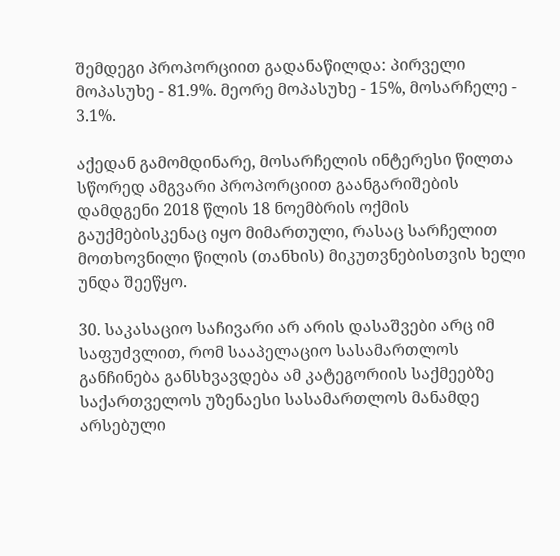შემდეგი პროპორციით გადანაწილდა: პირველი მოპასუხე - 81.9%. მეორე მოპასუხე - 15%, მოსარჩელე - 3.1%.

აქედან გამომდინარე, მოსარჩელის ინტერესი წილთა სწორედ ამგვარი პროპორციით გაანგარიშების დამდგენი 2018 წლის 18 ნოემბრის ოქმის გაუქმებისკენაც იყო მიმართული, რასაც სარჩელით მოთხოვნილი წილის (თანხის) მიკუთვნებისთვის ხელი უნდა შეეწყო.

30. საკასაციო საჩივარი არ არის დასაშვები არც იმ საფუძვლით, რომ სააპელაციო სასამართლოს განჩინება განსხვავდება ამ კატეგორიის საქმეებზე საქართველოს უზენაესი სასამართლოს მანამდე არსებული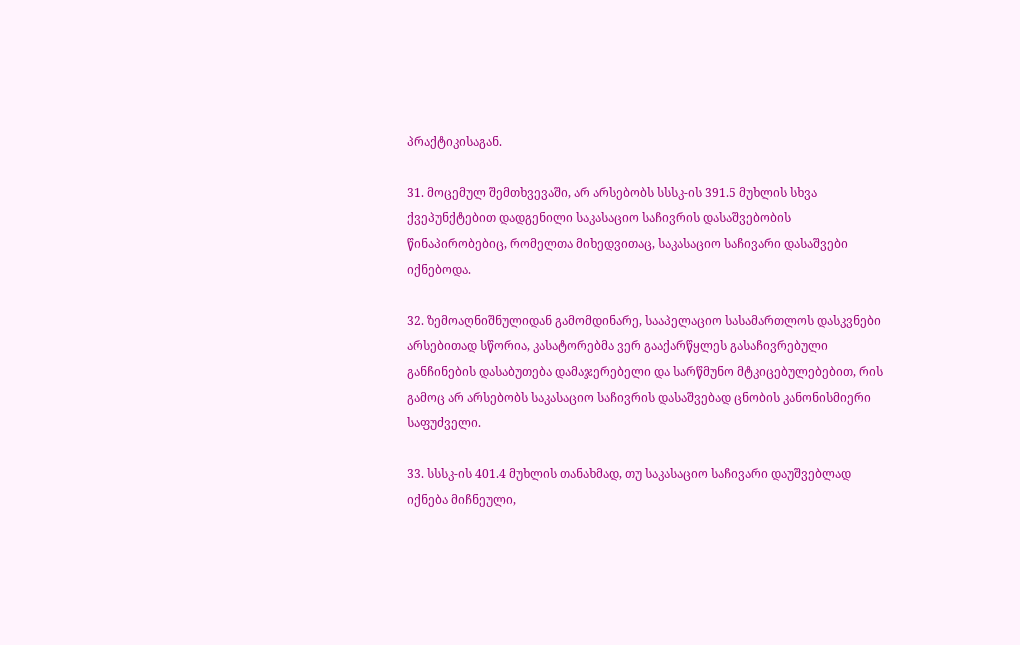პრაქტიკისაგან.

31. მოცემულ შემთხვევაში, არ არსებობს სსსკ-ის 391.5 მუხლის სხვა ქვეპუნქტებით დადგენილი საკასაციო საჩივრის დასაშვებობის წინაპირობებიც, რომელთა მიხედვითაც, საკასაციო საჩივარი დასაშვები იქნებოდა.

32. ზემოაღნიშნულიდან გამომდინარე, სააპელაციო სასამართლოს დასკვნები არსებითად სწორია, კასატორებმა ვერ გააქარწყლეს გასაჩივრებული განჩინების დასაბუთება დამაჯერებელი და სარწმუნო მტკიცებულებებით, რის გამოც არ არსებობს საკასაციო საჩივრის დასაშვებად ცნობის კანონისმიერი საფუძველი.

33. სსსკ-ის 401.4 მუხლის თანახმად, თუ საკასაციო საჩივარი დაუშვებლად იქნება მიჩნეული,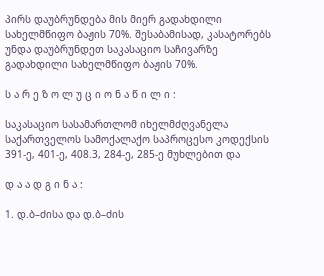პირს დაუბრუნდება მის მიერ გადახდილი სახელმწიფო ბაჟის 70%. შესაბამისად, კასატორებს უნდა დაუბრუნდეთ საკასაციო საჩივარზე გადახდილი სახელმწიფო ბაჟის 70%.

ს ა რ ე ზ ო ლ უ ც ი ო ნ ა წ ი ლ ი :

საკასაციო სასამართლომ იხელმძღვანელა საქართველოს სამოქალაქო საპროცესო კოდექსის 391-ე, 401-ე, 408.3, 284-ე, 285-ე მუხლებით და

დ ა ა დ გ ი ნ ა :

1. დ.ბ–ძისა და დ.ბ–ძის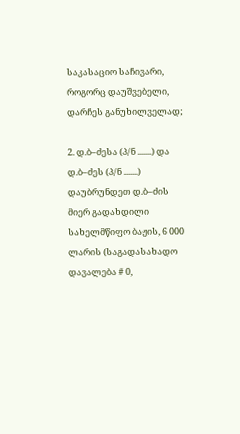საკასაციო საჩივარი, როგორც დაუშვებელი, დარჩეს განუხილველად;

2. დ.ბ–ძესა (პ/ნ .......) და დ.ბ–ძეს (პ/ნ .......) დაუბრუნდეთ დ.ბ–ძის მიერ გადახდილი სახელმწიფო ბაჟის, 6 000 ლარის (საგადასახადო დავალება # 0,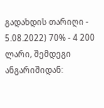გადახდის თარიღი - 5.08.2022) 70% - 4 200 ლარი, შემდეგი ანგარიშიდან: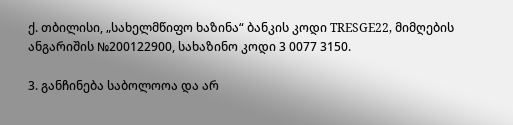ქ. თბილისი, „სახელმწიფო ხაზინა“ ბანკის კოდი TRESGE22, მიმღების ანგარიშის №200122900, სახაზინო კოდი 3 0077 3150.

3. განჩინება საბოლოოა და არ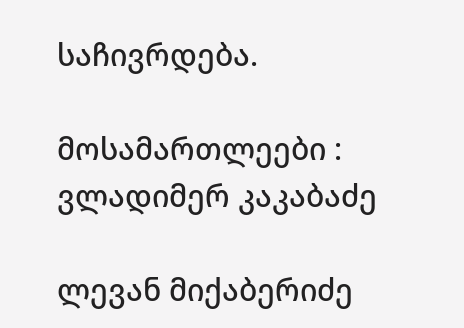საჩივრდება.

მოსამართლეები : ვლადიმერ კაკაბაძე

ლევან მიქაბერიძე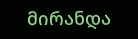მირანდა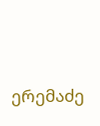ერემაძე